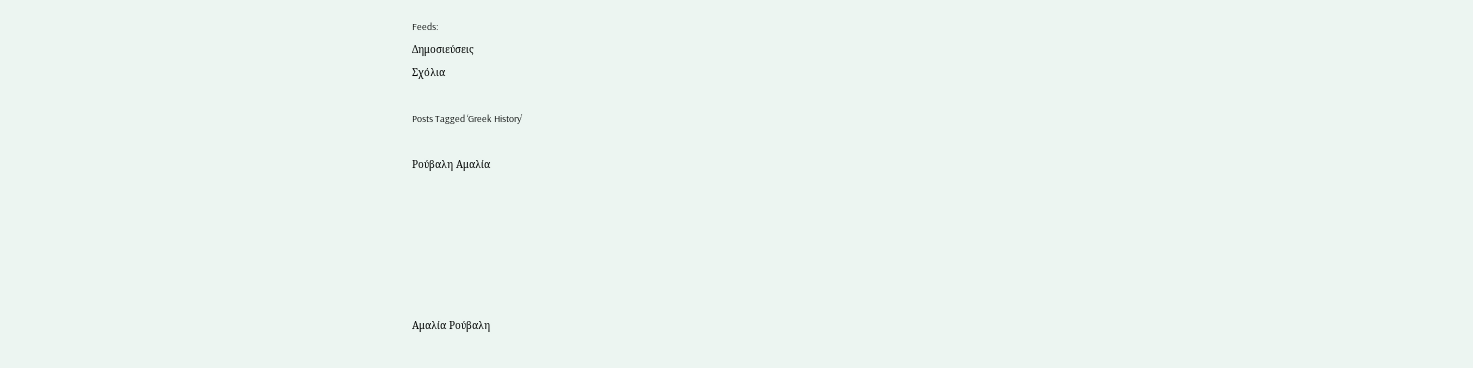Feeds:
Δημοσιεύσεις
Σχόλια

Posts Tagged ‘Greek History’

Ρούβαλη Αμαλία






Αμαλία Ρούβαλη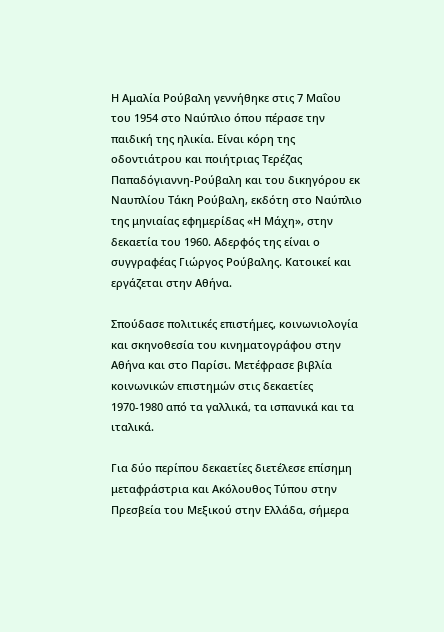Η Αμαλία Ρούβαλη γεννήθηκε στις 7 Μαΐου του 1954 στο Ναύπλιο όπου πέρασε την παιδική της ηλικία. Είναι κόρη της οδοντιάτρου και ποιήτριας Τερέζας Παπαδόγιαννη-Ρούβαλη και του δικηγόρου εκ Ναυπλίου Τάκη Ρούβαλη, εκδότη στο Ναύπλιο  της μηνιαίας εφημερίδας «Η Μάχη», στην δεκαετία του 1960. Αδερφός της είναι ο συγγραφέας Γιώργος Ρούβαλης. Κατοικεί και εργάζεται στην Αθήνα.

Σπούδασε πολιτικές επιστήμες, κοινωνιολογία και σκηνοθεσία του κινηματογράφου στην Αθήνα και στο Παρίσι. Μετέφρασε βιβλία κοινωνικών επιστημών στις δεκαετίες 1970-1980 από τα γαλλικά, τα ισπανικά και τα ιταλικά.

Για δύο περίπου δεκαετίες διετέλεσε επίσημη μεταφράστρια και Ακόλουθος Τύπου στην Πρεσβεία του Μεξικού στην Ελλάδα, σήμερα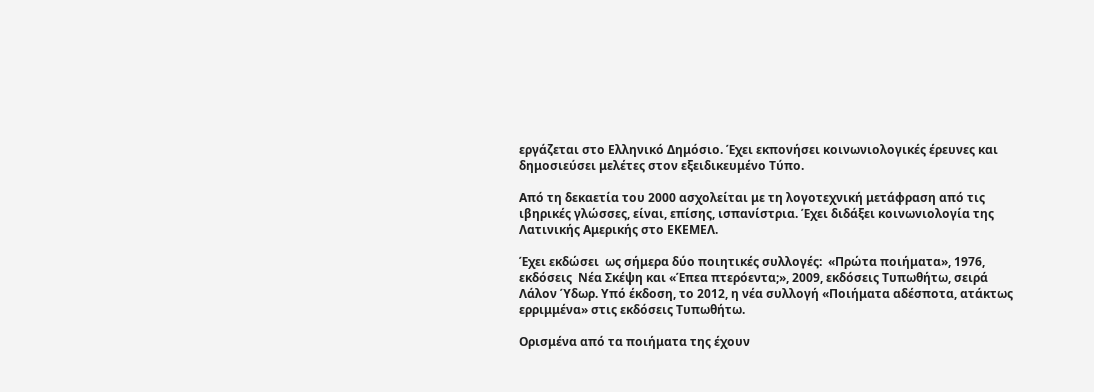εργάζεται στο Ελληνικό Δημόσιο. Έχει εκπονήσει κοινωνιολογικές έρευνες και δημοσιεύσει μελέτες στον εξειδικευμένο Τύπο.

Από τη δεκαετία του 2000 ασχολείται με τη λογοτεχνική μετάφραση από τις ιβηρικές γλώσσες, είναι, επίσης, ισπανίστρια. Έχει διδάξει κοινωνιολογία της Λατινικής Αμερικής στο ΕΚΕΜΕΛ.

Έχει εκδώσει  ως σήμερα δύο ποιητικές συλλογές:  «Πρώτα ποιήματα», 1976, εκδόσεις  Νέα Σκέψη και «Έπεα πτερόεντα;», 2009, εκδόσεις Τυπωθήτω, σειρά Λάλον Ύδωρ. Υπό έκδοση, το 2012, η νέα συλλογή «Ποιήματα αδέσποτα, ατάκτως ερριμμένα» στις εκδόσεις Τυπωθήτω.

Ορισμένα από τα ποιήματα της έχουν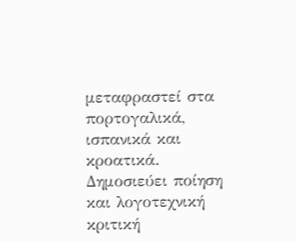μεταφραστεί στα πορτογαλικά, ισπανικά και κροατικά. Δημοσιεύει ποίηση και λογοτεχνική κριτική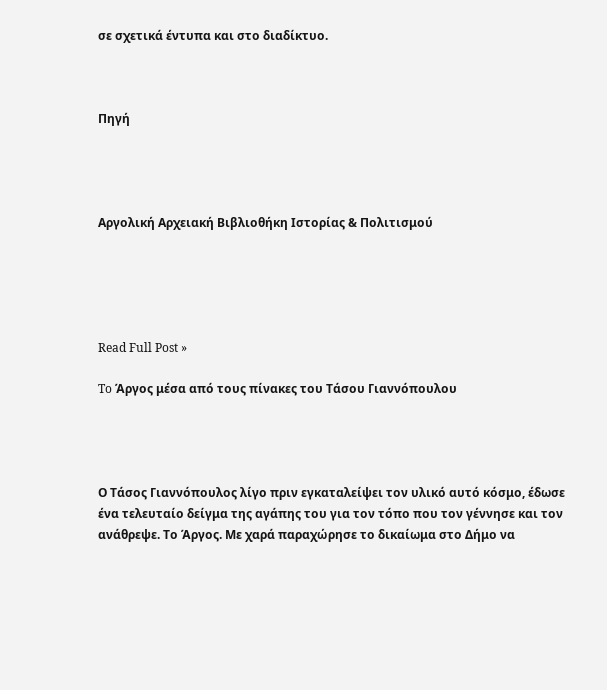σε σχετικά έντυπα και στο διαδίκτυο.



Πηγή




Αργολική Αρχειακή Βιβλιοθήκη Ιστορίας & Πολιτισμού





Read Full Post »

To Άργος μέσα από τους πίνακες του Τάσου Γιαννόπουλου




Ο Τάσος Γιαννόπουλος λίγο πριν εγκαταλείψει τον υλικό αυτό κόσμο, έδωσε ένα τελευταίο δείγμα της αγάπης του για τον τόπο που τον γέννησε και τον ανάθρεψε. Το Άργος. Με χαρά παραχώρησε το δικαίωμα στο Δήμο να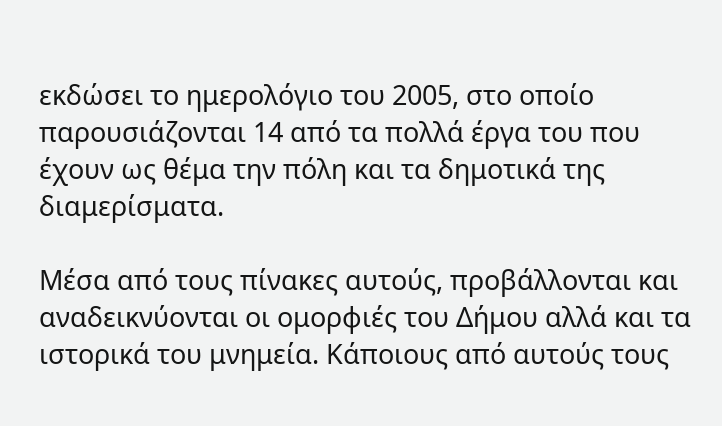εκδώσει το ημερολόγιο του 2005, στο οποίο παρουσιάζονται 14 από τα πολλά έργα του που έχουν ως θέμα την πόλη και τα δημοτικά της διαμερίσματα.

Μέσα από τους πίνακες αυτούς, προβάλλονται και αναδεικνύονται οι ομορφιές του Δήμου αλλά και τα ιστορικά του μνημεία. Κάποιους από αυτούς τους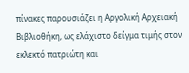πίνακες παρουσιάζει η Αργολική Αρχειακή Βιβλιοθήκη, ως ελάχιστο δείγμα τιμής στον εκλεκτό πατριώτη και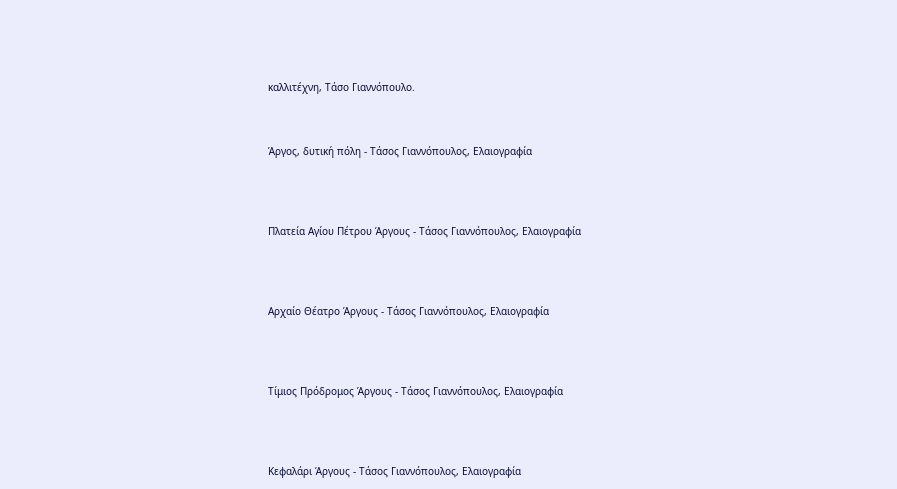καλλιτέχνη, Τάσο Γιαννόπουλο.



Άργος, δυτική πόλη - Τάσος Γιαννόπουλος, Ελαιογραφία




Πλατεία Αγίου Πέτρου Άργους - Τάσος Γιαννόπουλος, Ελαιογραφία




Αρχαίο Θέατρο Άργους - Τάσος Γιαννόπουλος, Ελαιογραφία




Τίμιος Πρόδρομος Άργους - Τάσος Γιαννόπουλος, Ελαιογραφία




Κεφαλάρι Άργους - Τάσος Γιαννόπουλος, Ελαιογραφία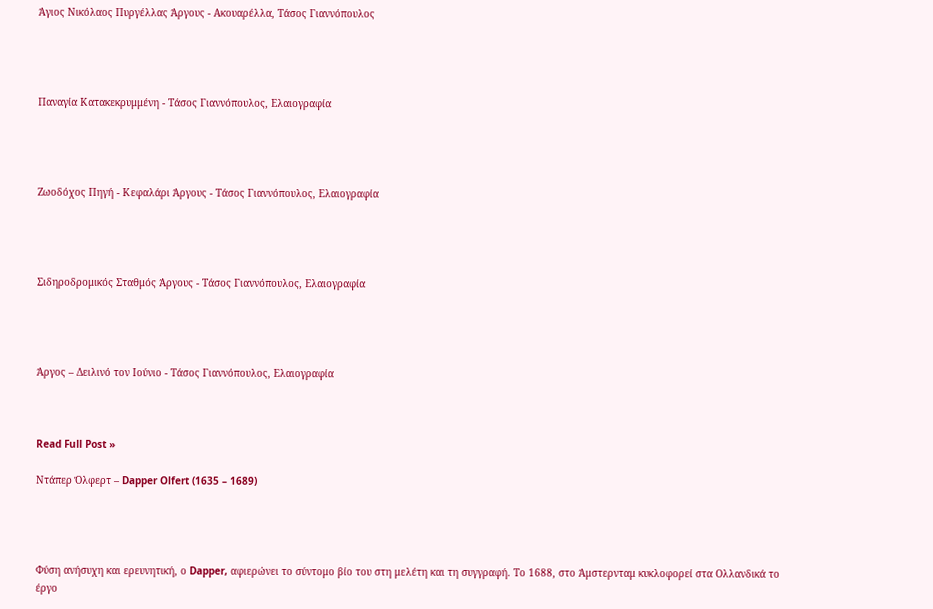Άγιος Νικόλαος Πυργέλλας Άργους - Ακουαρέλλα, Τάσος Γιαννόπουλος




Παναγία Κατακεκρυμμένη - Τάσος Γιαννόπουλος, Ελαιογραφία




Ζωοδόχος Πηγή - Κεφαλάρι Άργους - Τάσος Γιαννόπουλος, Ελαιογραφία




Σιδηροδρομικός Σταθμός Άργους - Τάσος Γιαννόπουλος, Ελαιογραφία




Άργος – Δειλινό τον Ιούνιο - Τάσος Γιαννόπουλος, Ελαιογραφία



Read Full Post »

Ντάπερ Όλφερτ – Dapper Olfert (1635 – 1689)




Φύση ανήσυχη και ερευνητική, ο Dapper, αφιερώνει το σύντομο βίο του στη μελέτη και τη συγγραφή. Το 1688, στο Άμστερνταμ κυκλοφορεί στα Ολλανδικά το έργο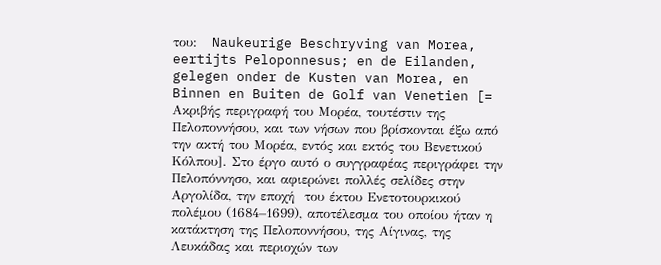του:   Naukeurige Beschryving van Morea, eertijts Peloponnesus; en de Eilanden, gelegen onder de Kusten van Morea, en Binnen en Buiten de Golf van Venetien [= Ακριβής περιγραφή του Μορέα, τουτέστιν της Πελοποννήσου, και των νήσων που βρίσκονται έξω από την ακτή του Μορέα, εντός και εκτός του Βενετικού Κόλπου]. Στο έργο αυτό ο συγγραφέας περιγράφει την Πελοπόννησο, και αφιερώνει πολλές σελίδες στην Αργολίδα, την εποχή  του έκτου Ενετοτουρκικού πολέμου (1684–1699), αποτέλεσμα του οποίου ήταν η κατάκτηση της Πελοποννήσου, της Αίγινας, της Λευκάδας και περιοχών των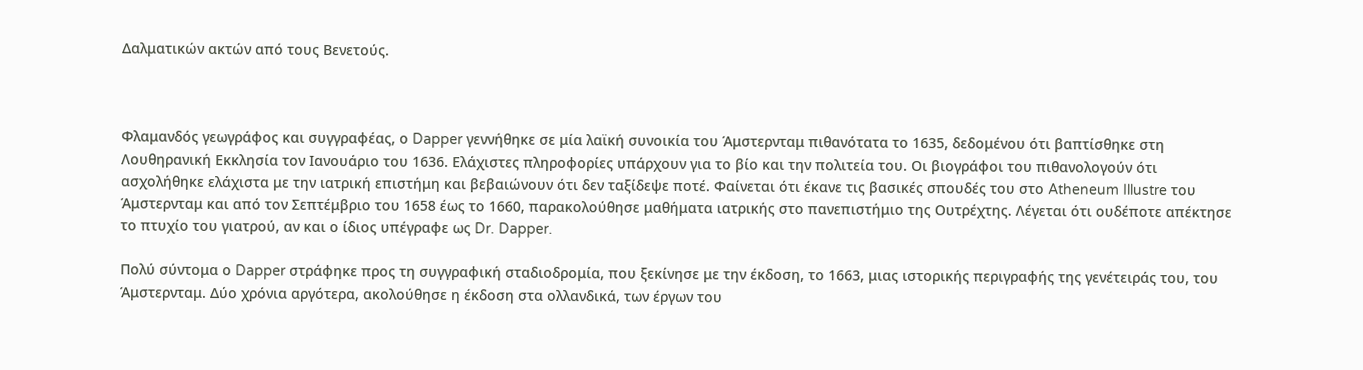Δαλματικών ακτών από τους Βενετούς.



Φλαμανδός γεωγράφος και συγγραφέας, ο Dapper γεννήθηκε σε μία λαϊκή συνοικία του Άμστερνταμ πιθανότατα το 1635, δεδομένου ότι βαπτίσθηκε στη Λουθηρανική Εκκλησία τον Ιανουάριο του 1636. Ελάχιστες πληροφορίες υπάρχουν για το βίο και την πολιτεία του. Οι βιογράφοι του πιθανολογούν ότι ασχολήθηκε ελάχιστα με την ιατρική επιστήμη και βεβαιώνουν ότι δεν ταξίδεψε ποτέ. Φαίνεται ότι έκανε τις βασικές σπουδές του στο Atheneum Illustre του Άμστερνταμ και από τον Σεπτέμβριο του 1658 έως το 1660, παρακολούθησε μαθήματα ιατρικής στο πανεπιστήμιο της Ουτρέχτης. Λέγεται ότι ουδέποτε απέκτησε το πτυχίο του γιατρού, αν και ο ίδιος υπέγραφε ως Dr. Dapper.

Πολύ σύντομα ο Dapper στράφηκε προς τη συγγραφική σταδιοδρομία, που ξεκίνησε με την έκδοση, το 1663, μιας ιστορικής περιγραφής της γενέτειράς του, του Άμστερνταμ. Δύο χρόνια αργότερα, ακολούθησε η έκδοση στα ολλανδικά, των έργων του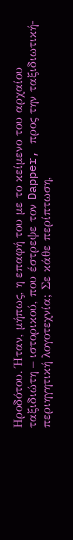Ηροδότου. Ήταν, μήπως, η επαφή του με το κείμενο του αρχαίου ταξιδιώτη – ιστορικού, που έστρεψε τον Dapper, προς την ταξιδιωτική-περιηγητική λογοτεχνία; Σε κάθε περίπτωση,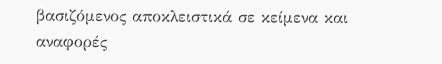βασιζόμενος αποκλειστικά σε κείμενα και αναφορές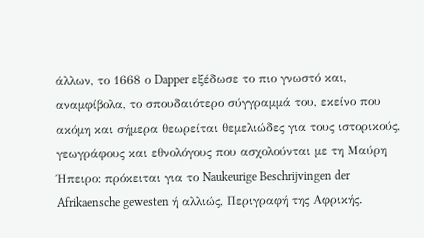άλλων, το 1668 ο Dapper εξέδωσε το πιο γνωστό και, αναμφίβολα, το σπουδαιότερο σύγγραμμά του, εκείνο που ακόμη και σήμερα θεωρείται θεμελιώδες για τους ιστορικούς, γεωγράφους και εθνολόγους που ασχολούνται με τη Μαύρη Ήπειρο: πρόκειται για το Naukeurige Beschrijvingen der Afrikaensche gewesten ή αλλιώς, Περιγραφή της Αφρικής.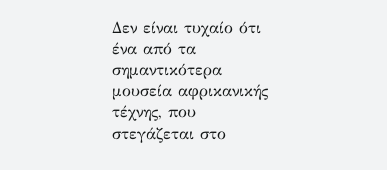Δεν είναι τυχαίο ότι ένα από τα σημαντικότερα μουσεία αφρικανικής τέχνης, που στεγάζεται στο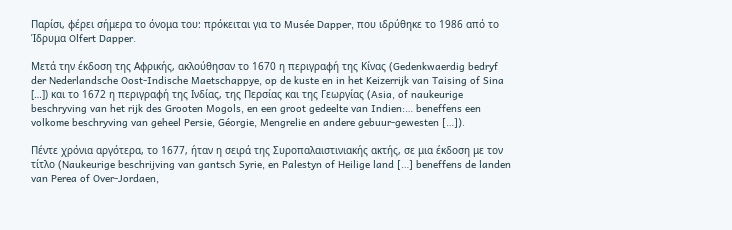Παρίσι, φέρει σήμερα το όνομα του: πρόκειται για το Musée Dapper, που ιδρύθηκε το 1986 από το Ίδρυμα Olfert Dapper.

Μετά την έκδοση της Αφρικής, ακλούθησαν το 1670 η περιγραφή της Κίνας (Gedenkwaerdig bedryf der Nederlandsche Oost-Indische Maetschappye, op de kuste en in het Keizerrijk van Taising of Sina […]) και το 1672 η περιγραφή της Ινδίας, της Περσίας και της Γεωργίας (Asia, of naukeurige beschryving van het rijk des Grooten Mogols, en een groot gedeelte van Indien:… beneffens een volkome beschryving van geheel Persie, Géorgie, Mengrelie en andere gebuur-gewesten […]).

Πέντε χρόνια αργότερα, το 1677, ήταν η σειρά της Συροπαλαιστινιακής ακτής, σε μια έκδοση με τον τίτλο (Naukeurige beschrijving van gantsch Syrie, en Palestyn of Heilige land […] beneffens de landen van Perea of Over-Jordaen,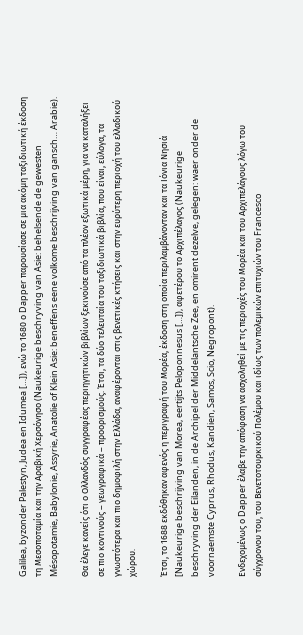Galilea, byzonder Palestyn, Judea en Idumea […]), ενώ το 1680 ο Dapper παρουσίασε σε μια ακόμη ταξιδιωτική έκδοση τη Μεσοποταμία και την Αραβική Χερσόνησο (Naukeurige beschryving van Asie: behelsende de gewesten Mésopotamie, Babylonie, Assyrie, Anatolie of Klein Asie: beneffens eene volkome beschrijving van gansch… Arabie).

Θα έλεγε κανείς ότι ο Ολλανδός συγγραφέας περιηγητικών βιβλίων ξεκινούσε από τα πλέον εξωτικά μέρη, για να καταλήξει σε πιο κοντινούς – γεωγραφικά – προορισμούς. Έτσι, τα δύο τελευταία του ταξιδιωτικά βιβλία, που είναι, εύλογα, τα γνωστότερα και πιο δημοφιλή στην Ελλάδα, αναφέρονται στις βενετικές κτήσεις και στην ευρύτερη περιοχή του ελλαδικού χώρου.

Έτσι, το 1688 εκδόθηκαν αφενός η περιγραφή του Μορέα, έκδοση στη οποία περιλαμβάνονταν και τα Ιόνια Νησιά [Naukeurige beschrijving van Morea, eertijts Peloponnesus […]), αφετέρου το Αρχιπέλαγος (Naukeurige beschryving der Eilanden, in de Archipel der Middelantsche Zee, en omirent dezelve, gelegen: waer onder de voornaemste Cyprus, Rhodus, Kandien, Samos, Scio, Negropont).

Ενδεχομένως ο Dapper έλαβε την απόφαση να ασχοληθεί με τις περιοχές του Μορέα και του Αρχιπελάγους λόγω του σύγχρονου του, του Βενετοτουρκικού Πολέμου και ιδίως των πολεμικών επιτυχιών του Francesco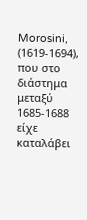Morosini, (1619-1694), που στο διάστημα μεταξύ 1685-1688 είχε καταλάβει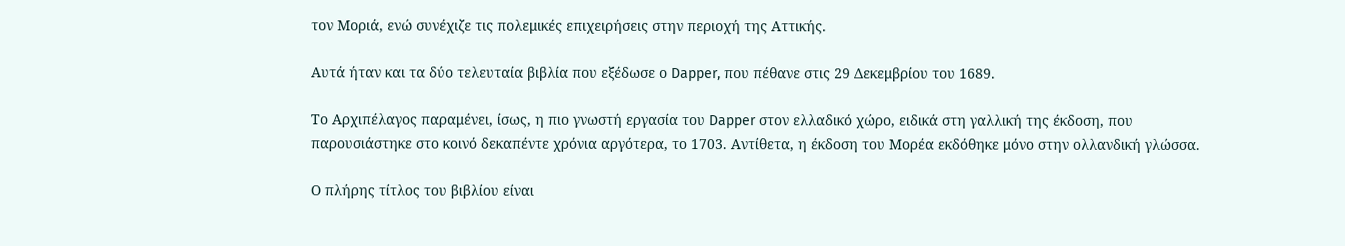τον Μοριά, ενώ συνέχιζε τις πολεμικές επιχειρήσεις στην περιοχή της Αττικής.

Αυτά ήταν και τα δύο τελευταία βιβλία που εξέδωσε ο Dapper, που πέθανε στις 29 Δεκεμβρίου του 1689.

Το Αρχιπέλαγος παραμένει, ίσως, η πιο γνωστή εργασία του Dapper στον ελλαδικό χώρο, ειδικά στη γαλλική της έκδοση, που παρουσιάστηκε στο κοινό δεκαπέντε χρόνια αργότερα, το 1703. Αντίθετα, η έκδοση του Μορέα εκδόθηκε μόνο στην ολλανδική γλώσσα.

Ο πλήρης τίτλος του βιβλίου είναι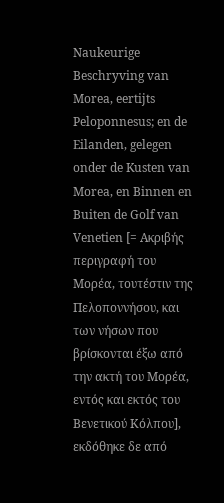Naukeurige Beschryving van Morea, eertijts Peloponnesus; en de Eilanden, gelegen onder de Kusten van Morea, en Binnen en Buiten de Golf van Venetien [= Ακριβής περιγραφή του Μορέα, τουτέστιν της Πελοποννήσου, και των νήσων που βρίσκονται έξω από την ακτή του Μορέα, εντός και εκτός του Βενετικού Κόλπου], εκδόθηκε δε από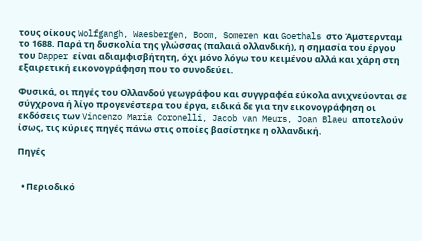τους οίκους Wolfgangh, Waesbergen, Boom, Someren και Goethals στο Άμστερνταμ το 1688. Παρά τη δυσκολία της γλώσσας (παλαιά ολλανδική), η σημασία του έργου του Dapper είναι αδιαμφισβήτητη, όχι μόνο λόγω του κειμένου αλλά και χάρη στη εξαιρετική εικονογράφηση που το συνοδεύει.

Φυσικά, οι πηγές του Ολλανδού γεωγράφου και συγγραφέα εύκολα ανιχνεύονται σε σύγχρονα ή λίγο προγενέστερα του έργα, ειδικά δε για την εικονογράφηση οι εκδόσεις των Vincenzo Maria Coronelli, Jacob van Meurs, Joan Blaeu αποτελούν ίσως, τις κύριες πηγές πάνω στις οποίες βασίστηκε η ολλανδική.

Πηγές


  • Περιοδικό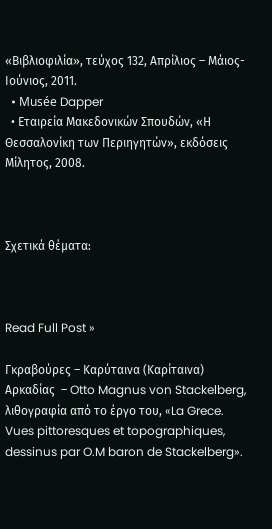«Βιβλιοφιλία», τεύχος 132, Απρίλιος – Μάιος- Ιούνιος, 2011.
  • Musée Dapper
  • Εταιρεία Μακεδονικών Σπουδών, «Η Θεσσαλονίκη των Περιηγητών», εκδόσεις Μίλητος, 2008.



Σχετικά θέματα:



Read Full Post »

Γκραβούρες – Καρύταινα (Καρίταινα) Αρκαδίας  – Otto Magnus von Stackelberg, λιθογραφία από το έργο του, «La Grece. Vues pittoresques et topographiques, dessinus par O.M baron de Stackelberg».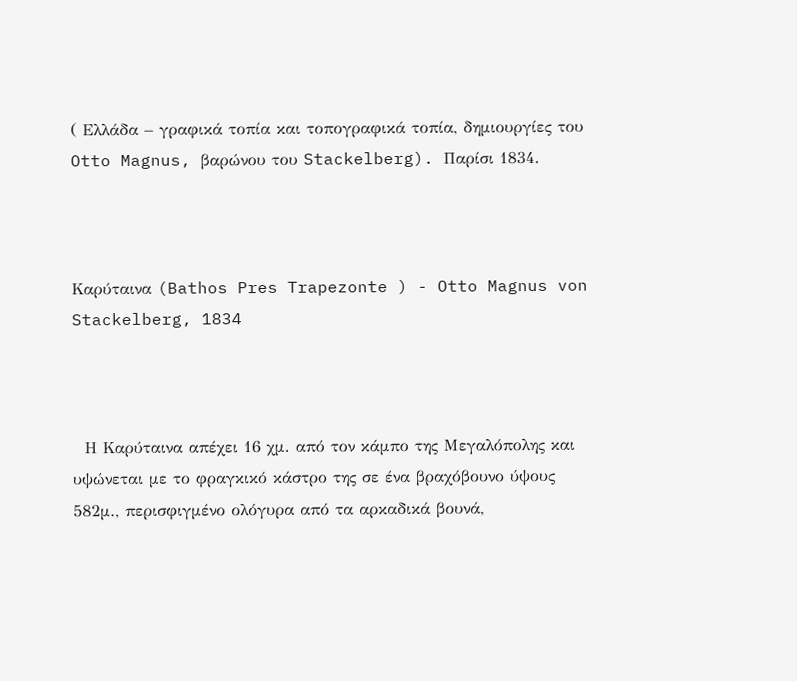( Ελλάδα – γραφικά τοπία και τοπογραφικά τοπία, δημιουργίες του Otto Magnus, βαρώνου του Stackelberg). Παρίσι 1834.



Καρύταινα (Bathos Pres Trapezonte ) - Otto Magnus von Stackelberg, 1834



  Η Καρύταινα απέχει 16 χμ. από τον κάμπο της Μεγαλόπολης και υψώνεται με το φραγκικό κάστρο της σε ένα βραχόβουνο ύψους 582μ., περισφιγμένο ολόγυρα από τα αρκαδικά βουνά,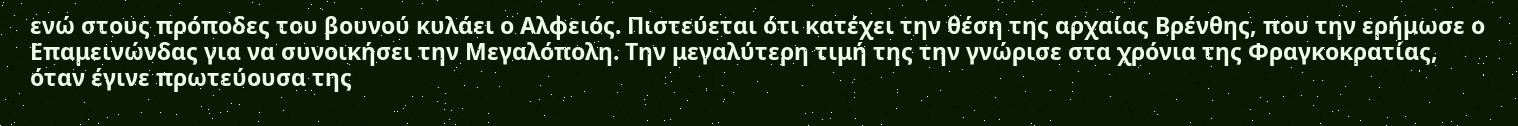ενώ στους πρόποδες του βουνού κυλάει ο Αλφειός. Πιστεύεται ότι κατέχει την θέση της αρχαίας Βρένθης, που την ερήμωσε ο Επαμεινώνδας για να συνοικήσει την Μεγαλόπολη. Την μεγαλύτερη τιμή της την γνώρισε στα χρόνια της Φραγκοκρατίας, όταν έγινε πρωτεύουσα της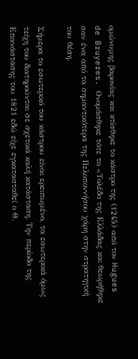ομώνυμης βαρονίας και κτίσθηκε το κάστρο της (1245) από τον Hugues de Bruyeres. Ονομάσθηκε τότε το «Τολέδο της Ελλάδας και θεωρήθηκε σαν ένα από τα σημαντικότερα της Πελοποννήσου χάρη στην στρατηγική του θέση.

Σήμερα το εσωτερικό του κάστρου είναι ερειπωμένο, τα εσωτερικά όμως τείχη του διατηρούνται σε σχετικά καλή κατάσταση. Την περίοδο της Επανάστασης του 1821 εδώ είχε εγκατασταθεί ο Θ.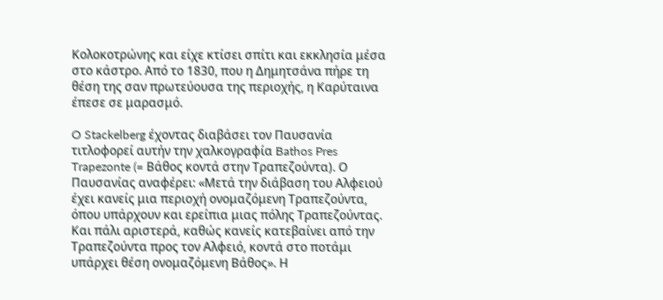Κολοκοτρώνης και είχε κτίσει σπίτι και εκκλησία μέσα στο κάστρο. Από το 1830, που η Δημητσάνα πήρε τη θέση της σαν πρωτεύουσα της περιοχής, η Καρύταινα έπεσε σε μαρασμό.

O Stackelberg έχοντας διαβάσει τον Παυσανία τιτλοφορεί αυτήν την χαλκογραφία Bathos Pres Trapezonte (= Βάθος κοντά στην Τραπεζούντα). Ο Παυσανίας αναφέρει: «Μετά την διάβαση του Αλφειού έχει κανείς μια περιοχή ονομαζόμενη Τραπεζούντα, όπου υπάρχουν και ερείπια μιας πόλης Τραπεζούντας. Και πάλι αριστερά, καθώς κανείς κατεβαίνει από την Τραπεζούντα προς τον Αλφειό, κοντά στο ποτάμι υπάρχει θέση ονομαζόμενη Βάθος». Η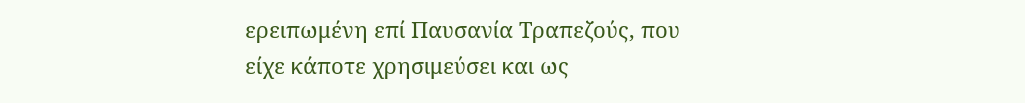ερειπωμένη επί Παυσανία Τραπεζούς, που είχε κάποτε χρησιμεύσει και ως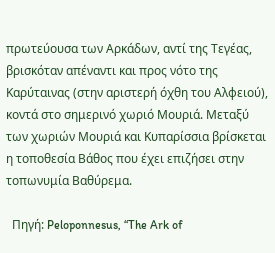πρωτεύουσα των Αρκάδων, αντί της Τεγέας, βρισκόταν απέναντι και προς νότο της Καρύταινας (στην αριστερή όχθη του Αλφειού), κοντά στο σημερινό χωριό Μουριά. Μεταξύ των χωριών Μουριά και Κυπαρίσσια βρίσκεται η τοποθεσία Βάθος που έχει επιζήσει στην τοπωνυμία Βαθύρεμα.

  Πηγή: Peloponnesus, “The Ark of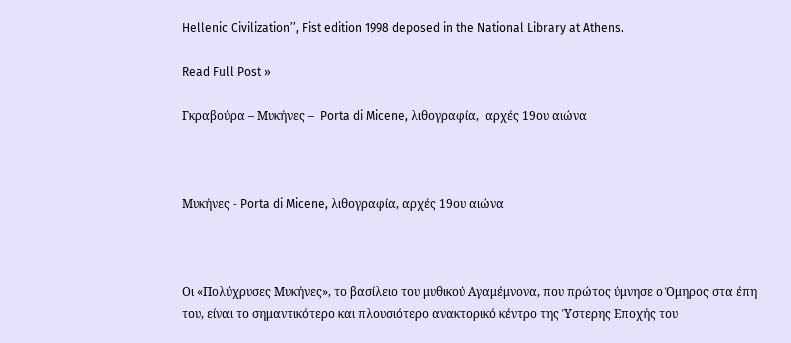Hellenic Civilization’’, Fist edition 1998 deposed in the National Library at Athens.

Read Full Post »

Γκραβούρα – Μυκήνες –  Porta di Micene, λιθογραφία,  αρχές 19ου αιώνα



Μυκήνες - Porta di Micene, λιθογραφία, αρχές 19ου αιώνα



Οι «Πολύχρυσες Μυκήνες», το βασίλειο του μυθικού Αγαμέμνονα, που πρώτος ύμνησε ο Όμηρος στα έπη του, είναι το σημαντικότερο και πλουσιότερο ανακτορικό κέντρο της Ύστερης Εποχής του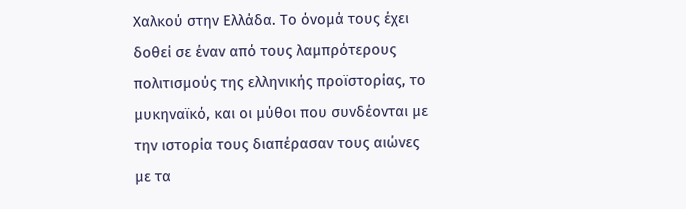Χαλκού στην Ελλάδα. Το όνομά τους έχει δοθεί σε έναν από τους λαμπρότερους πολιτισμούς της ελληνικής προϊστορίας, το μυκηναϊκό, και οι μύθοι που συνδέονται με την ιστορία τους διαπέρασαν τους αιώνες με τα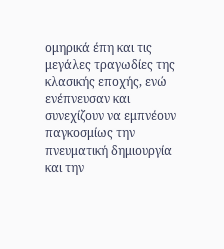ομηρικά έπη και τις μεγάλες τραγωδίες της κλασικής εποχής, ενώ ενέπνευσαν και συνεχίζουν να εμπνέουν παγκοσμίως την πνευματική δημιουργία και την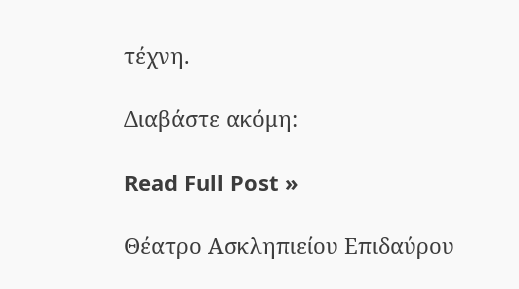τέχνη.

Διαβάστε ακόμη:

Read Full Post »

Θέατρο Ασκληπιείου Επιδαύρου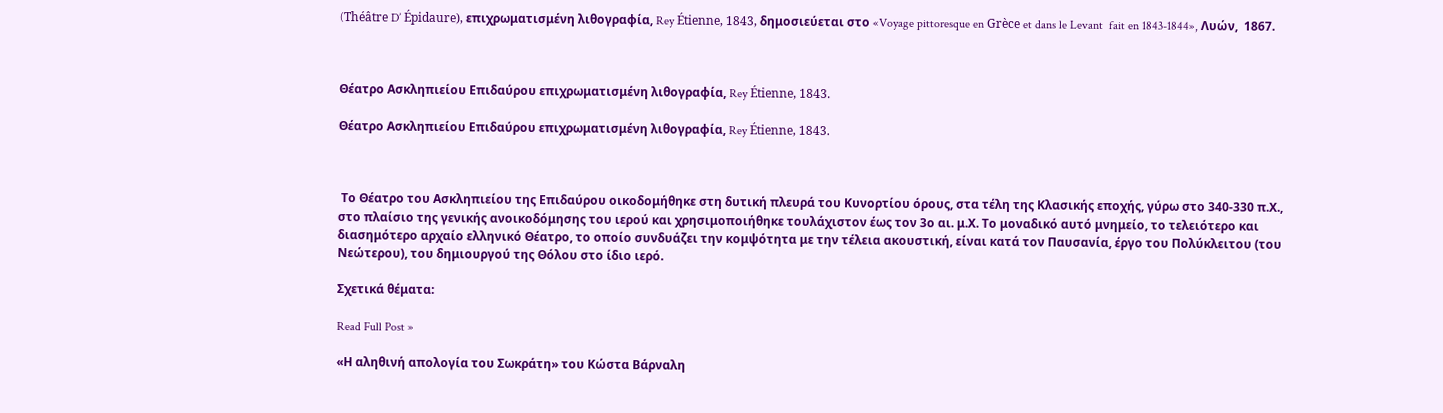(Théâtre D’ Épidaure), επιχρωματισμένη λιθογραφία, Rey Étienne, 1843, δημοσιεύεται στο «Voyage pittoresque en Grèce et dans le Levant  fait en 1843-1844», Λυών,  1867.



Θέατρο Ασκληπιείου Επιδαύρου επιχρωματισμένη λιθογραφία, Rey Étienne, 1843.

Θέατρο Ασκληπιείου Επιδαύρου επιχρωματισμένη λιθογραφία, Rey Étienne, 1843.



 Το Θέατρο του Ασκληπιείου της Επιδαύρου οικοδομήθηκε στη δυτική πλευρά του Κυνορτίου όρους, στα τέλη της Κλασικής εποχής, γύρω στο 340-330 π.Χ., στο πλαίσιο της γενικής ανοικοδόμησης του ιερού και χρησιμοποιήθηκε τουλάχιστον έως τον 3ο αι. μ.Χ. Το μοναδικό αυτό μνημείο, το τελειότερο και διασημότερο αρχαίο ελληνικό Θέατρο, το οποίο συνδυάζει την κομψότητα με την τέλεια ακουστική, είναι κατά τον Παυσανία, έργο του Πολύκλειτου (του Νεώτερου), του δημιουργού της Θόλου στο ίδιο ιερό.

Σχετικά θέματα:

Read Full Post »

«Η αληθινή απολογία του Σωκράτη» του Κώστα Βάρναλη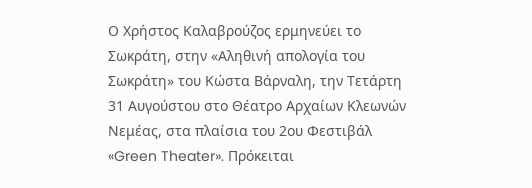Ο Χρήστος Καλαβρούζος ερμηνεύει το Σωκράτη, στην «Αληθινή απολογία του Σωκράτη» του Κώστα Βάρναλη, την Τετάρτη 31 Αυγούστου στο Θέατρο Αρχαίων Κλεωνών Νεμέας, στα πλαίσια του 2ου Φεστιβάλ «Green Theater». Πρόκειται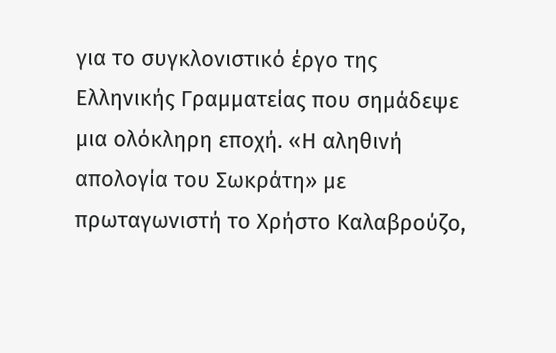για το συγκλονιστικό έργο της Ελληνικής Γραμματείας που σημάδεψε μια ολόκληρη εποχή. «Η αληθινή απολογία του Σωκράτη» με πρωταγωνιστή το Χρήστο Καλαβρούζο,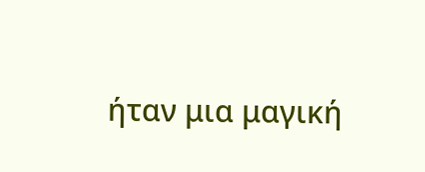ήταν μια μαγική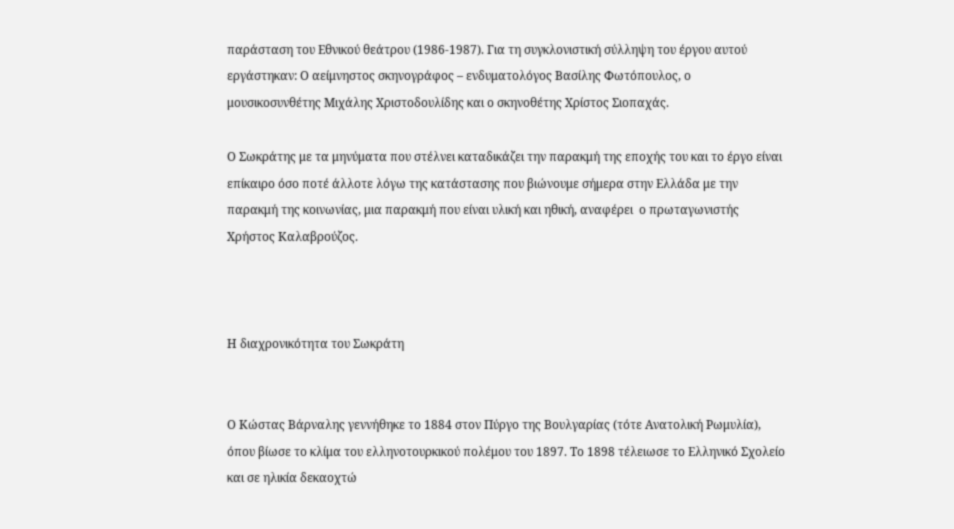παράσταση του Εθνικού θεάτρου (1986-1987). Για τη συγκλονιστική σύλληψη του έργου αυτού εργάστηκαν: Ο αείμνηστος σκηνογράφος – ενδυματολόγος Βασίλης Φωτόπουλος, ο μουσικοσυνθέτης Μιχάλης Χριστοδουλίδης και ο σκηνοθέτης Χρίστος Σιοπαχάς.

Ο Σωκράτης με τα μηνύματα που στέλνει καταδικάζει την παρακμή της εποχής του και το έργο είναι επίκαιρο όσο ποτέ άλλοτε λόγω της κατάστασης που βιώνουμε σήμερα στην Ελλάδα με την παρακμή της κοινωνίας, μια παρακμή που είναι υλική και ηθική, αναφέρει  ο πρωταγωνιστής Χρήστος Καλαβρούζος.



Η διαχρονικότητα του Σωκράτη


Ο Κώστας Βάρναλης γεννήθηκε το 1884 στον Πύργο της Βουλγαρίας (τότε Ανατολική Ρωμυλία), όπου βίωσε το κλίμα του ελληνοτουρκικού πολέμου του 1897. Το 1898 τέλειωσε το Ελληνικό Σχολείο και σε ηλικία δεκαοχτώ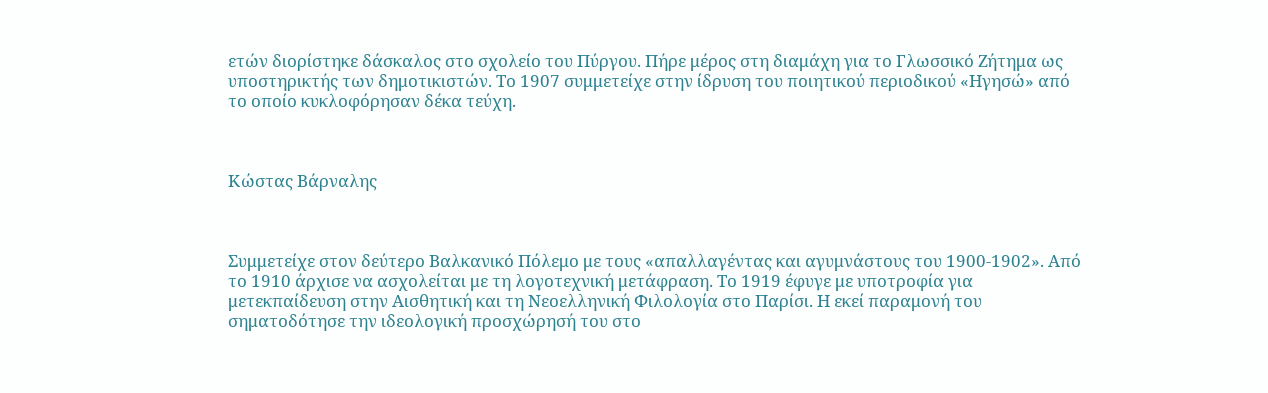ετών διορίστηκε δάσκαλος στο σχολείο του Πύργου. Πήρε μέρος στη διαμάχη για το Γλωσσικό Ζήτημα ως υποστηρικτής των δημοτικιστών. Το 1907 συμμετείχε στην ίδρυση του ποιητικού περιοδικού «Ηγησώ» από το οποίο κυκλοφόρησαν δέκα τεύχη.



Κώστας Βάρναλης



Συμμετείχε στον δεύτερο Βαλκανικό Πόλεμο με τους «απαλλαγέντας και αγυμνάστους του 1900-1902». Από το 1910 άρχισε να ασχολείται με τη λογοτεχνική μετάφραση. Το 1919 έφυγε με υποτροφία για μετεκπαίδευση στην Αισθητική και τη Νεοελληνική Φιλολογία στο Παρίσι. Η εκεί παραμονή του σηματοδότησε την ιδεολογική προσχώρησή του στο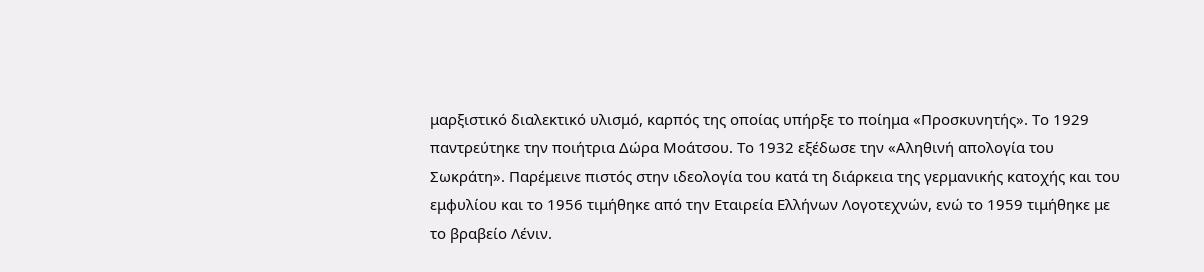μαρξιστικό διαλεκτικό υλισμό, καρπός της οποίας υπήρξε το ποίημα «Προσκυνητής». Το 1929 παντρεύτηκε την ποιήτρια Δώρα Μοάτσου. Το 1932 εξέδωσε την «Αληθινή απολογία του Σωκράτη». Παρέμεινε πιστός στην ιδεολογία του κατά τη διάρκεια της γερμανικής κατοχής και του εμφυλίου και το 1956 τιμήθηκε από την Εταιρεία Ελλήνων Λογοτεχνών, ενώ το 1959 τιμήθηκε με το βραβείο Λένιν.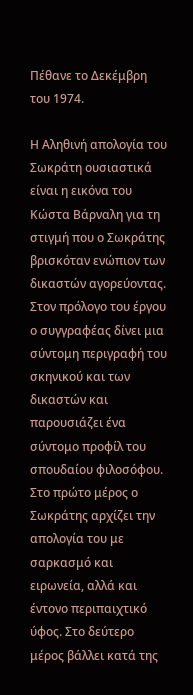Πέθανε το Δεκέμβρη του 1974.

Η Αληθινή απολογία του Σωκράτη ουσιαστικά είναι η εικόνα του Κώστα Βάρναλη για τη στιγμή που ο Σωκράτης βρισκόταν ενώπιον των δικαστών αγορεύοντας. Στον πρόλογο του έργου ο συγγραφέας δίνει μια σύντομη περιγραφή του σκηνικού και των δικαστών και παρουσιάζει ένα σύντομο προφίλ του σπουδαίου φιλοσόφου. Στο πρώτο μέρος ο Σωκράτης αρχίζει την απολογία του με σαρκασμό και ειρωνεία, αλλά και έντονο περιπαιχτικό ύφος. Στο δεύτερο μέρος βάλλει κατά της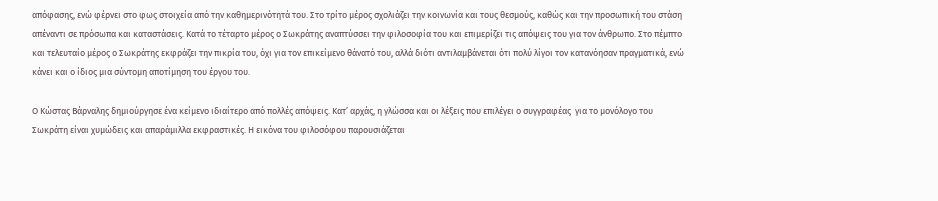απόφασης, ενώ φέρνει στο φως στοιχεία από την καθημερινότητά του. Στο τρίτο μέρος σχολιάζει την κοινωνία και τους θεσμούς, καθώς και την προσωπική του στάση απέναντι σε πρόσωπα και καταστάσεις. Κατά το τέταρτο μέρος ο Σωκράτης αναπτύσσει την φιλοσοφία του και επιμερίζει τις απόψεις του για τον άνθρωπο. Στο πέμπτο και τελευταίο μέρος ο Σωκράτης εκφράζει την πικρία του, όχι για τον επικείμενο θάνατό του, αλλά διότι αντιλαμβάνεται ότι πολύ λίγοι τον κατανόησαν πραγματικά, ενώ κάνει και ο ίδιος μια σύντομη αποτίμηση του έργου του.

Ο Κώστας Βάρναλης δημιούργησε ένα κείμενο ιδιαίτερο από πολλές απόψεις. Κατ’ αρχάς, η γλώσσα και οι λέξεις που επιλέγει ο συγγραφέας  για το μονόλογο του Σωκράτη είναι χυμώδεις και απαράμιλλα εκφραστικές. Η εικόνα του φιλοσόφου παρουσιάζεται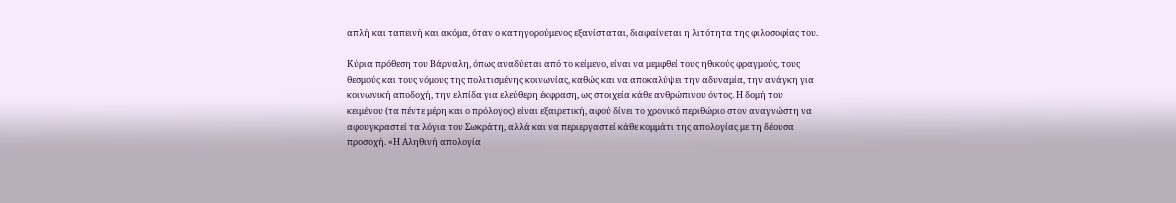απλή και ταπεινή και ακόμα, όταν ο κατηγορούμενος εξανίσταται, διαφαίνεται η λιτότητα της φιλοσοφίας του.

Κύρια πρόθεση του Βάρναλη, όπως αναδύεται από το κείμενο, είναι να μεμφθεί τους ηθικούς φραγμούς, τους θεσμούς και τους νόμους της πολιτισμένης κοινωνίας, καθώς και να αποκαλύψει την αδυναμία, την ανάγκη για κοινωνική αποδοχή, την ελπίδα για ελεύθερη έκφραση, ως στοιχεία κάθε ανθρώπινου όντος. Η δομή του κειμένου (τα πέντε μέρη και ο πρόλογος) είναι εξαιρετική, αφού δίνει το χρονικό περιθώριο στον αναγνώστη να αφουγκραστεί τα λόγια του Σωκράτη, αλλά και να περιεργαστεί κάθε κομμάτι της απολογίας με τη δέουσα προσοχή. «Η Αληθινή απολογία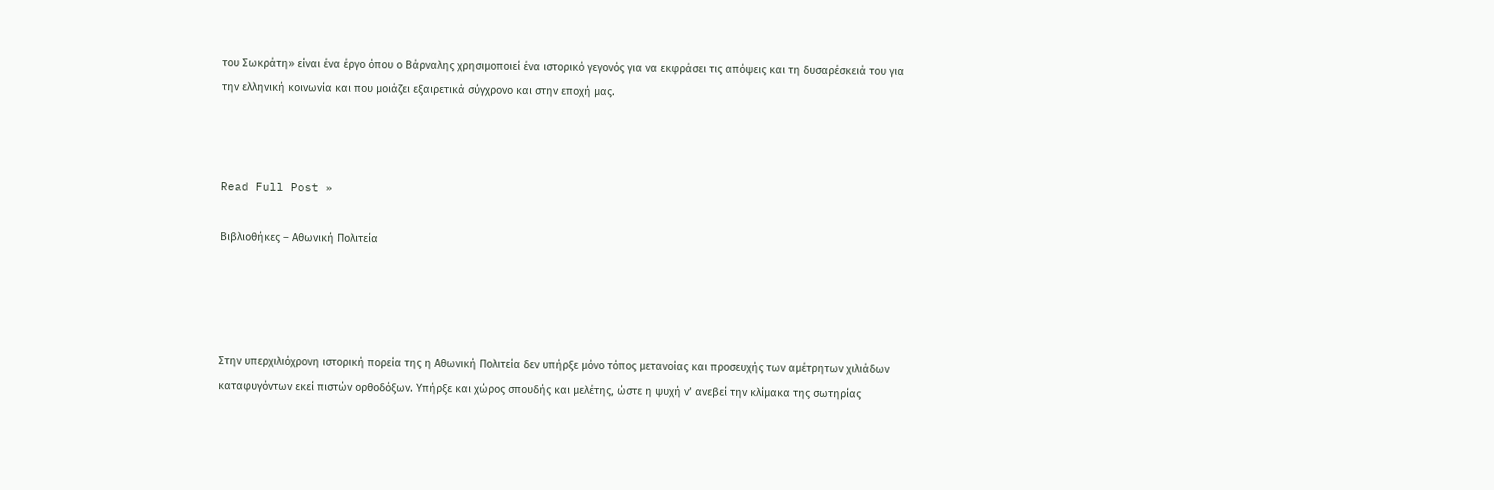του Σωκράτη» είναι ένα έργο όπου ο Βάρναλης χρησιμοποιεί ένα ιστορικό γεγονός για να εκφράσει τις απόψεις και τη δυσαρέσκειά του για την ελληνική κοινωνία και που μοιάζει εξαιρετικά σύγχρονο και στην εποχή μας.



Read Full Post »

Βιβλιοθήκες – Αθωνική Πολιτεία




Στην υπερχιλιόχρονη ιστορική πορεία της η Αθωνική Πολιτεία δεν υπήρξε μόνο τόπος μετανοίας και προσευχής των αμέτρητων χιλιάδων καταφυγόντων εκεί πιστών ορθοδόξων. Υπήρξε και χώρος σπουδής και μελέτης, ώστε η ψυχή ν’ ανεβεί την κλίμακα της σωτηρίας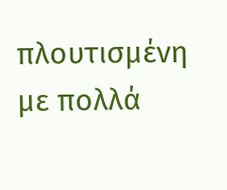πλουτισμένη με πολλά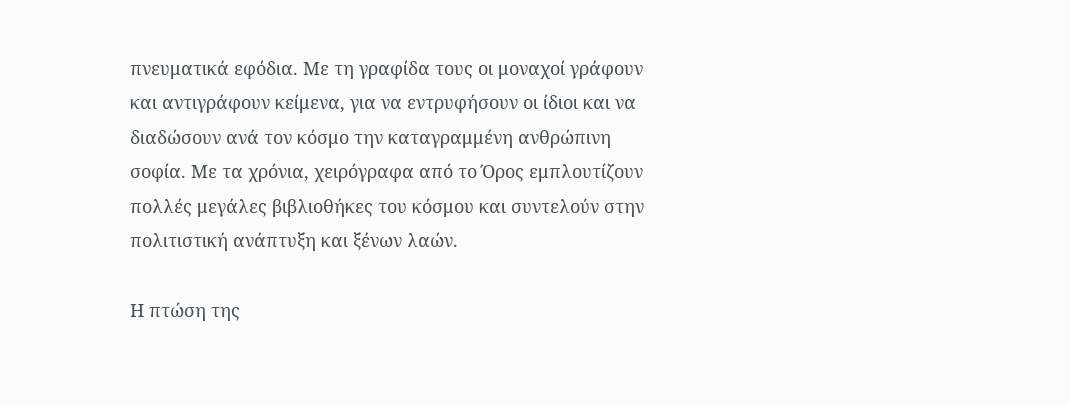πνευματικά εφόδια. Με τη γραφίδα τους οι μοναχοί γράφουν και αντιγράφουν κείμενα, για να εντρυφήσουν οι ίδιοι και να διαδώσουν ανά τον κόσμο την καταγραμμένη ανθρώπινη σοφία. Με τα χρόνια, χειρόγραφα από το Όρος εμπλουτίζουν πολλές μεγάλες βιβλιοθήκες του κόσμου και συντελούν στην πολιτιστική ανάπτυξη και ξένων λαών.

Η πτώση της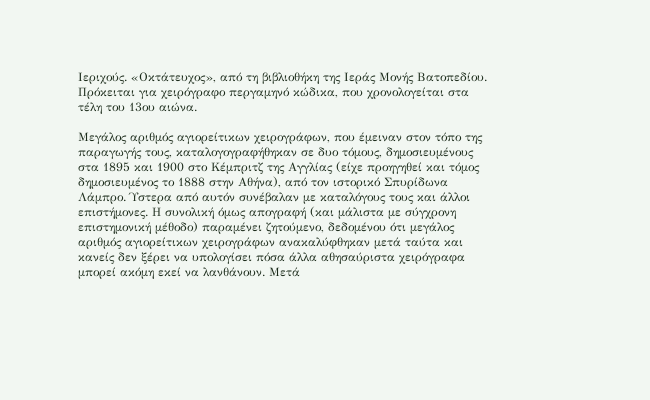Ιεριχούς. «Οκτάτευχος», από τη βιβλιοθήκη της Ιεράς Μονής Βατοπεδίου. Πρόκειται για χειρόγραφο περγαμηνό κώδικα, που χρονολογείται στα τέλη του 13ου αιώνα.

Μεγάλος αριθμός αγιορείτικων χειρογράφων, που έμειναν στον τόπο της παραγωγής τους, καταλογογραφήθηκαν σε δυο τόμους, δημοσιευμένους στα 1895 και 1900 στο Κέμπριτζ της Αγγλίας (είχε προηγηθεί και τόμος δημοσιευμένος το 1888 στην Αθήνα), από τον ιστορικό Σπυρίδωνα Λάμπρο. Ύστερα από αυτόν συνέβαλαν με καταλόγους τους και άλλοι επιστήμονες. Η συνολική όμως απογραφή (και μάλιστα με σύγχρονη επιστημονική μέθοδο) παραμένει ζητούμενο, δεδομένου ότι μεγάλος αριθμός αγιορείτικων χειρογράφων ανακαλύφθηκαν μετά ταύτα και κανείς δεν ξέρει να υπολογίσει πόσα άλλα αθησαύριστα χειρόγραφα μπορεί ακόμη εκεί να λανθάνουν. Μετά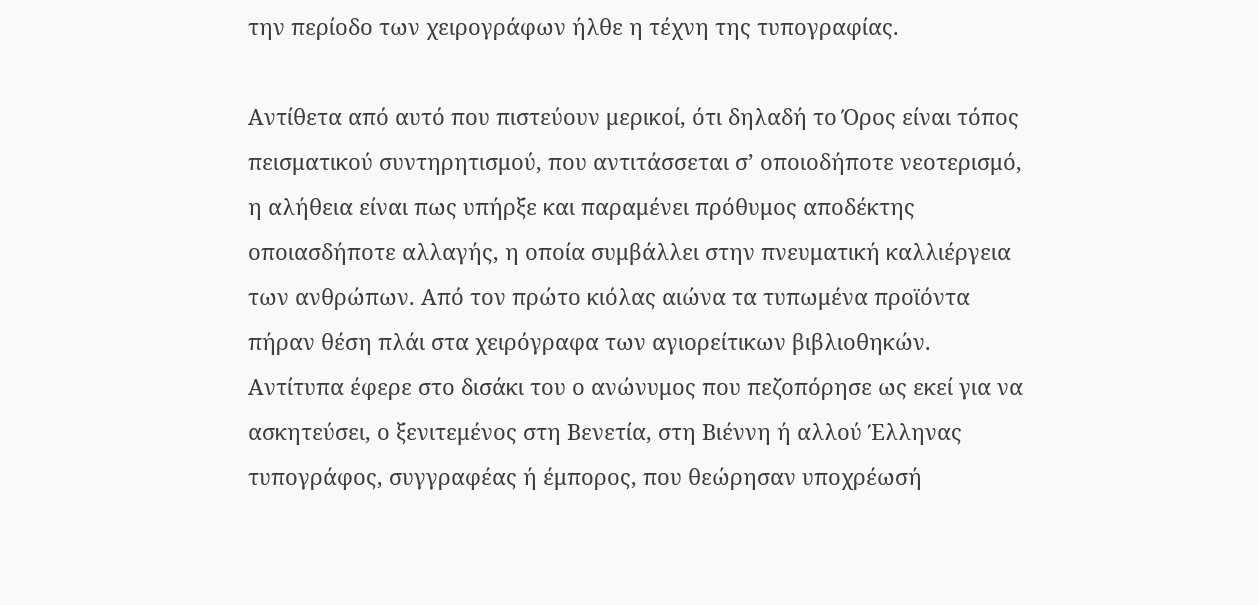την περίοδο των χειρογράφων ήλθε η τέχνη της τυπογραφίας.

Αντίθετα από αυτό που πιστεύουν μερικοί, ότι δηλαδή το Όρος είναι τόπος πεισματικού συντηρητισμού, που αντιτάσσεται σ’ οποιοδήποτε νεοτερισμό, η αλήθεια είναι πως υπήρξε και παραμένει πρόθυμος αποδέκτης οποιασδήποτε αλλαγής, η οποία συμβάλλει στην πνευματική καλλιέργεια των ανθρώπων. Από τον πρώτο κιόλας αιώνα τα τυπωμένα προϊόντα πήραν θέση πλάι στα χειρόγραφα των αγιορείτικων βιβλιοθηκών. Αντίτυπα έφερε στο δισάκι του ο ανώνυμος που πεζοπόρησε ως εκεί για να ασκητεύσει, ο ξενιτεμένος στη Βενετία, στη Βιέννη ή αλλού Έλληνας τυπογράφος, συγγραφέας ή έμπορος, που θεώρησαν υποχρέωσή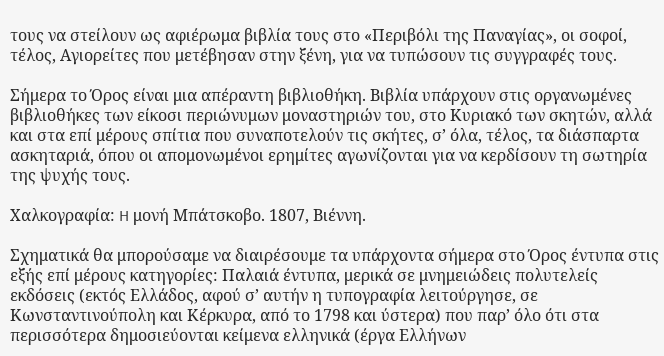τους να στείλουν ως αφιέρωμα βιβλία τους στο «Περιβόλι της Παναγίας», οι σοφοί, τέλος, Αγιορείτες που μετέβησαν στην ξένη, για να τυπώσουν τις συγγραφές τους.

Σήμερα το Όρος είναι μια απέραντη βιβλιοθήκη. Βιβλία υπάρχουν στις οργανωμένες βιβλιοθήκες των είκοσι περιώνυμων μοναστηριών του, στο Κυριακό των σκητών, αλλά και στα επί μέρους σπίτια που συναποτελούν τις σκήτες, σ’ όλα, τέλος, τα διάσπαρτα ασκηταριά, όπου οι απομονωμένοι ερημίτες αγωνίζονται για να κερδίσουν τη σωτηρία της ψυχής τους.

Xαλκογραφία: H μονή Mπάτσκοβο. 1807, Bιέννη.

Σχηματικά θα μπορούσαμε να διαιρέσουμε τα υπάρχοντα σήμερα στο Όρος έντυπα στις εξής επί μέρους κατηγορίες: Παλαιά έντυπα, μερικά σε μνημειώδεις πολυτελείς εκδόσεις (εκτός Ελλάδος, αφού σ’ αυτήν η τυπογραφία λειτούργησε, σε Κωνσταντινούπολη και Κέρκυρα, από το 1798 και ύστερα) που παρ’ όλο ότι στα περισσότερα δημοσιεύονται κείμενα ελληνικά (έργα Ελλήνων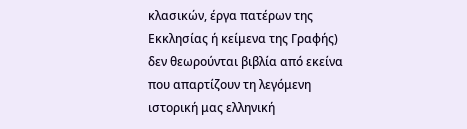κλασικών, έργα πατέρων της Εκκλησίας ή κείμενα της Γραφής) δεν θεωρούνται βιβλία από εκείνα που απαρτίζουν τη λεγόμενη ιστορική μας ελληνική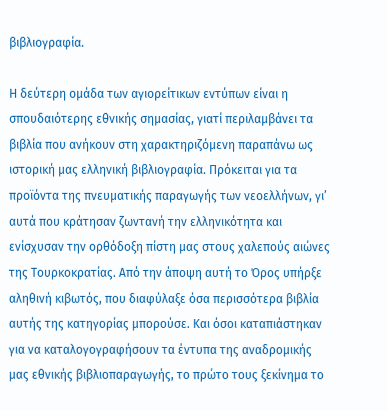βιβλιογραφία.

Η δεύτερη ομάδα των αγιορείτικων εντύπων είναι η σπουδαιότερης εθνικής σημασίας, γιατί περιλαμβάνει τα βιβλία που ανήκουν στη χαρακτηριζόμενη παραπάνω ως ιστορική μας ελληνική βιβλιογραφία. Πρόκειται για τα προϊόντα της πνευματικής παραγωγής των νεοελλήνων, γι’ αυτά που κράτησαν ζωντανή την ελληνικότητα και ενίσχυσαν την ορθόδοξη πίστη μας στους χαλεπούς αιώνες της Τουρκοκρατίας. Από την άποψη αυτή το Όρος υπήρξε αληθινή κιβωτός, που διαφύλαξε όσα περισσότερα βιβλία αυτής της κατηγορίας μπορούσε. Και όσοι καταπιάστηκαν για να καταλογογραφήσουν τα έντυπα της αναδρομικής μας εθνικής βιβλιοπαραγωγής, το πρώτο τους ξεκίνημα το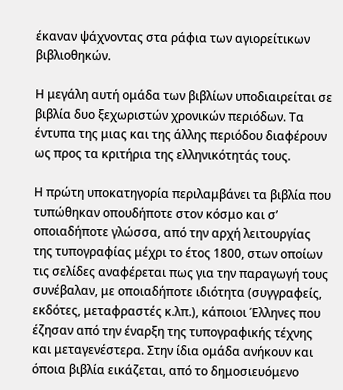έκαναν ψάχνοντας στα ράφια των αγιορείτικων βιβλιοθηκών.

Η μεγάλη αυτή ομάδα των βιβλίων υποδιαιρείται σε βιβλία δυο ξεχωριστών χρονικών περιόδων. Τα έντυπα της μιας και της άλλης περιόδου διαφέρουν ως προς τα κριτήρια της ελληνικότητάς τους.

Η πρώτη υποκατηγορία περιλαμβάνει τα βιβλία που τυπώθηκαν οπουδήποτε στον κόσμο και σ’ οποιαδήποτε γλώσσα, από την αρχή λειτουργίας της τυπογραφίας μέχρι το έτος 1800, στων οποίων τις σελίδες αναφέρεται πως για την παραγωγή τους συνέβαλαν, με οποιαδήποτε ιδιότητα (συγγραφείς, εκδότες, μεταφραστές κ.λπ.), κάποιοι Έλληνες που έζησαν από την έναρξη της τυπογραφικής τέχνης και μεταγενέστερα. Στην ίδια ομάδα ανήκουν και όποια βιβλία εικάζεται, από το δημοσιευόμενο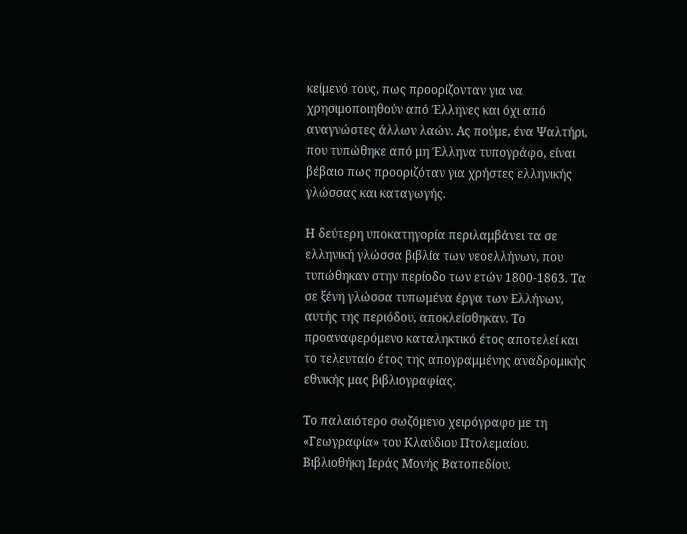κείμενό τους, πως προορίζονταν για να χρησιμοποιηθούν από Έλληνες και όχι από αναγνώστες άλλων λαών. Ας πούμε, ένα Ψαλτήρι, που τυπώθηκε από μη Έλληνα τυπογράφο, είναι βέβαιο πως προοριζόταν για χρήστες ελληνικής γλώσσας και καταγωγής.

Η δεύτερη υποκατηγορία περιλαμβάνει τα σε ελληνική γλώσσα βιβλία των νεοελλήνων, που τυπώθηκαν στην περίοδο των ετών 1800-1863. Τα σε ξένη γλώσσα τυπωμένα έργα των Ελλήνων, αυτής της περιόδου, αποκλείσθηκαν. Το προαναφερόμενο καταληκτικό έτος αποτελεί και το τελευταίο έτος της απογραμμένης αναδρομικής εθνικής μας βιβλιογραφίας.

Το παλαιότερο σωζόμενο χειρόγραφο με τη «Γεωγραφία» του Κλαύδιου Πτολεμαίου. Βιβλιοθήκη Ιεράς Μονής Βατοπεδίου.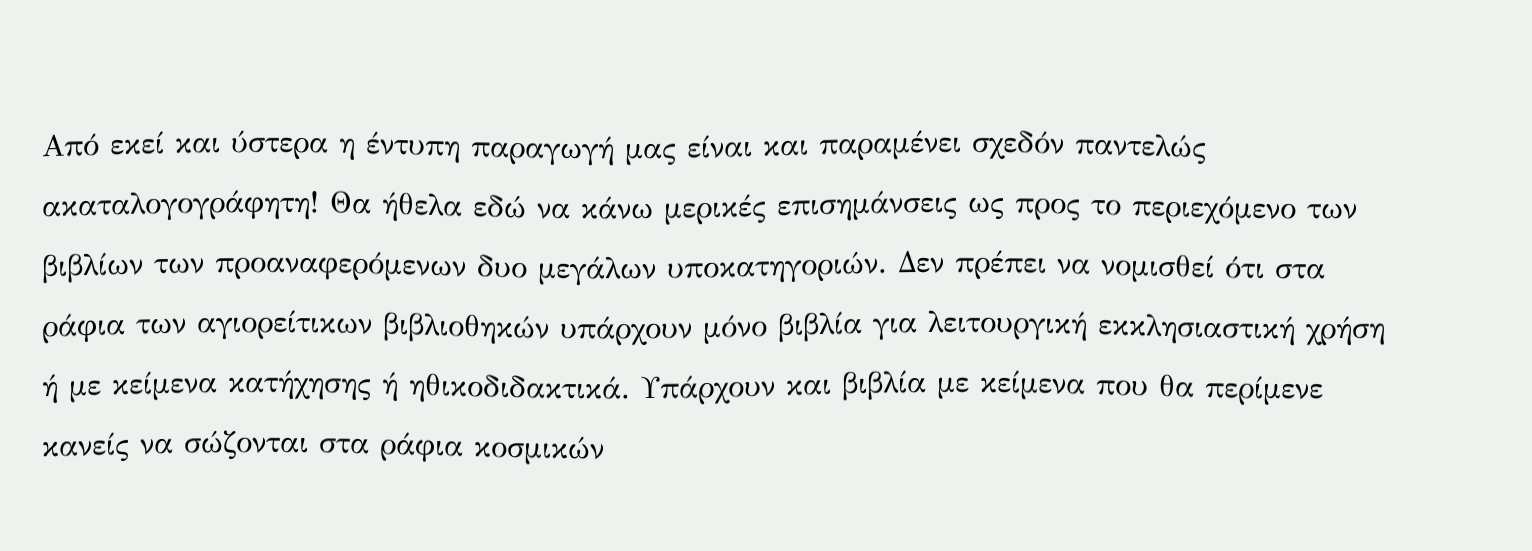Από εκεί και ύστερα η έντυπη παραγωγή μας είναι και παραμένει σχεδόν παντελώς ακαταλογογράφητη! Θα ήθελα εδώ να κάνω μερικές επισημάνσεις ως προς το περιεχόμενο των βιβλίων των προαναφερόμενων δυο μεγάλων υποκατηγοριών. Δεν πρέπει να νομισθεί ότι στα ράφια των αγιορείτικων βιβλιοθηκών υπάρχουν μόνο βιβλία για λειτουργική εκκλησιαστική χρήση ή με κείμενα κατήχησης ή ηθικοδιδακτικά. Υπάρχουν και βιβλία με κείμενα που θα περίμενε κανείς να σώζονται στα ράφια κοσμικών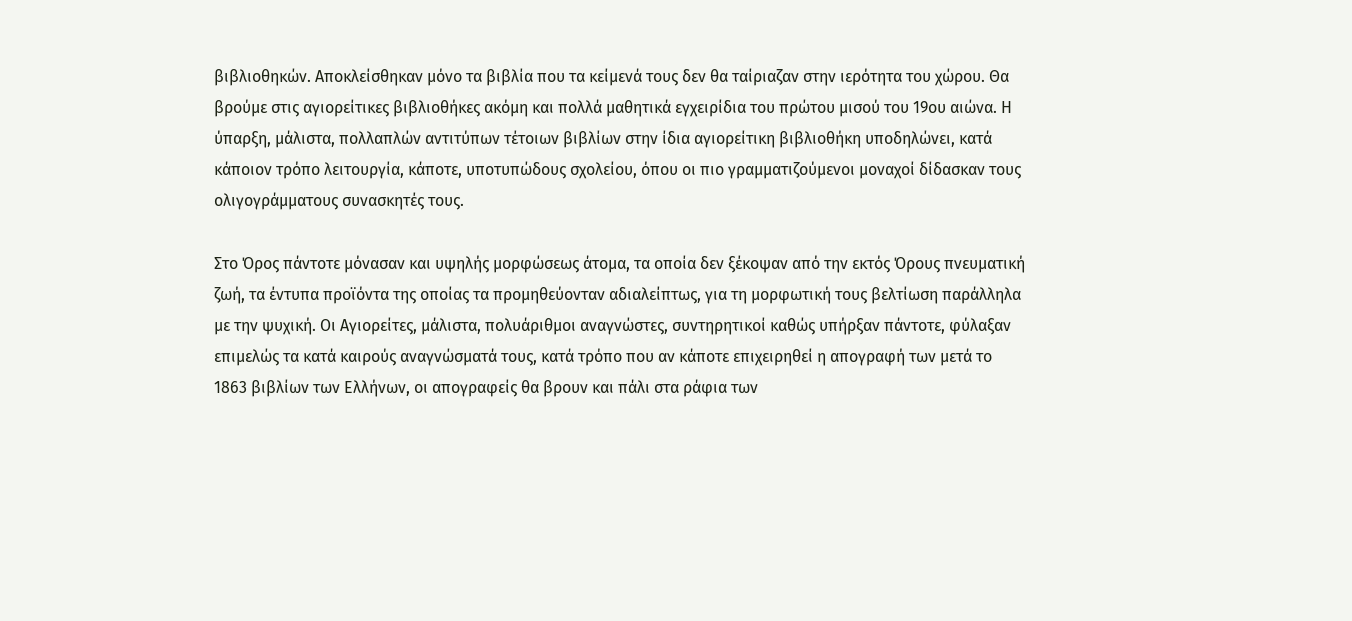βιβλιοθηκών. Αποκλείσθηκαν μόνο τα βιβλία που τα κείμενά τους δεν θα ταίριαζαν στην ιερότητα του χώρου. Θα βρούμε στις αγιορείτικες βιβλιοθήκες ακόμη και πολλά μαθητικά εγχειρίδια του πρώτου μισού του 19ου αιώνα. Η ύπαρξη, μάλιστα, πολλαπλών αντιτύπων τέτοιων βιβλίων στην ίδια αγιορείτικη βιβλιοθήκη υποδηλώνει, κατά κάποιον τρόπο λειτουργία, κάποτε, υποτυπώδους σχολείου, όπου οι πιο γραμματιζούμενοι μοναχοί δίδασκαν τους ολιγογράμματους συνασκητές τους.

Στο Όρος πάντοτε μόνασαν και υψηλής μορφώσεως άτομα, τα οποία δεν ξέκοψαν από την εκτός Όρους πνευματική ζωή, τα έντυπα προϊόντα της οποίας τα προμηθεύονταν αδιαλείπτως, για τη μορφωτική τους βελτίωση παράλληλα με την ψυχική. Οι Αγιορείτες, μάλιστα, πολυάριθμοι αναγνώστες, συντηρητικοί καθώς υπήρξαν πάντοτε, φύλαξαν επιμελώς τα κατά καιρούς αναγνώσματά τους, κατά τρόπο που αν κάποτε επιχειρηθεί η απογραφή των μετά το 1863 βιβλίων των Ελλήνων, οι απογραφείς θα βρουν και πάλι στα ράφια των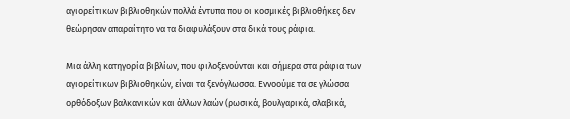αγιορείτικων βιβλιοθηκών πολλά έντυπα που οι κοσμικές βιβλιοθήκες δεν θεώρησαν απαραίτητο να τα διαφυλάξουν στα δικά τους ράφια.

Μια άλλη κατηγορία βιβλίων, που φιλοξενούνται και σήμερα στα ράφια των αγιορείτικων βιβλιοθηκών, είναι τα ξενόγλωσσα. Εννοούμε τα σε γλώσσα  ορθόδοξων βαλκανικών και άλλων λαών (ρωσικά, βουλγαρικά, σλαβικά,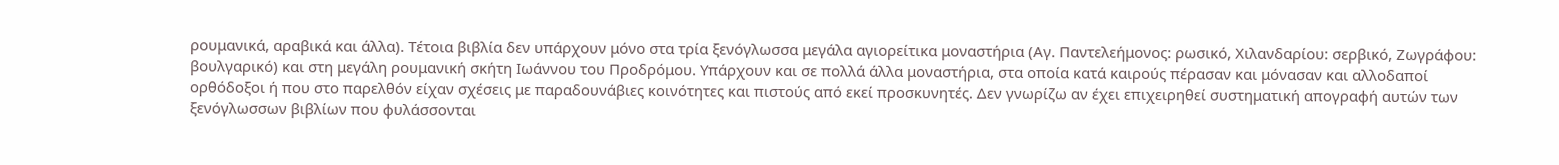ρουμανικά, αραβικά και άλλα). Τέτοια βιβλία δεν υπάρχουν μόνο στα τρία ξενόγλωσσα μεγάλα αγιορείτικα μοναστήρια (Αγ. Παντελεήμονος: ρωσικό, Χιλανδαρίου: σερβικό, Ζωγράφου: βουλγαρικό) και στη μεγάλη ρουμανική σκήτη Ιωάννου του Προδρόμου. Υπάρχουν και σε πολλά άλλα μοναστήρια, στα οποία κατά καιρούς πέρασαν και μόνασαν και αλλοδαποί ορθόδοξοι ή που στο παρελθόν είχαν σχέσεις με παραδουνάβιες κοινότητες και πιστούς από εκεί προσκυνητές. Δεν γνωρίζω αν έχει επιχειρηθεί συστηματική απογραφή αυτών των ξενόγλωσσων βιβλίων που φυλάσσονται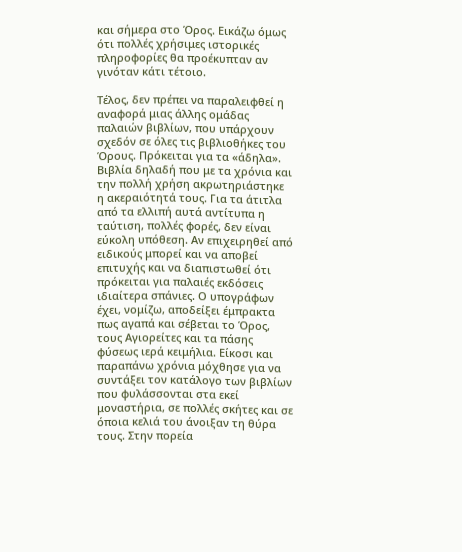και σήμερα στο Όρος. Εικάζω όμως ότι πολλές χρήσιμες ιστορικές πληροφορίες θα προέκυπταν αν γινόταν κάτι τέτοιο.

Τέλος, δεν πρέπει να παραλειφθεί η αναφορά μιας άλλης ομάδας παλαιών βιβλίων, που υπάρχουν σχεδόν σε όλες τις βιβλιοθήκες του Όρους. Πρόκειται για τα «άδηλα». Βιβλία δηλαδή που με τα χρόνια και την πολλή χρήση ακρωτηριάστηκε η ακεραιότητά τους. Για τα άτιτλα από τα ελλιπή αυτά αντίτυπα η ταύτιση, πολλές φορές, δεν είναι εύκολη υπόθεση. Αν επιχειρηθεί από ειδικούς μπορεί και να αποβεί επιτυχής και να διαπιστωθεί ότι πρόκειται για παλαιές εκδόσεις ιδιαίτερα σπάνιες. Ο υπογράφων έχει, νομίζω, αποδείξει έμπρακτα πως αγαπά και σέβεται το Όρος, τους Αγιορείτες και τα πάσης φύσεως ιερά κειμήλια. Είκοσι και παραπάνω χρόνια μόχθησε για να συντάξει τον κατάλογο των βιβλίων που φυλάσσονται στα εκεί μοναστήρια, σε πολλές σκήτες και σε όποια κελιά του άνοιξαν τη θύρα τους. Στην πορεία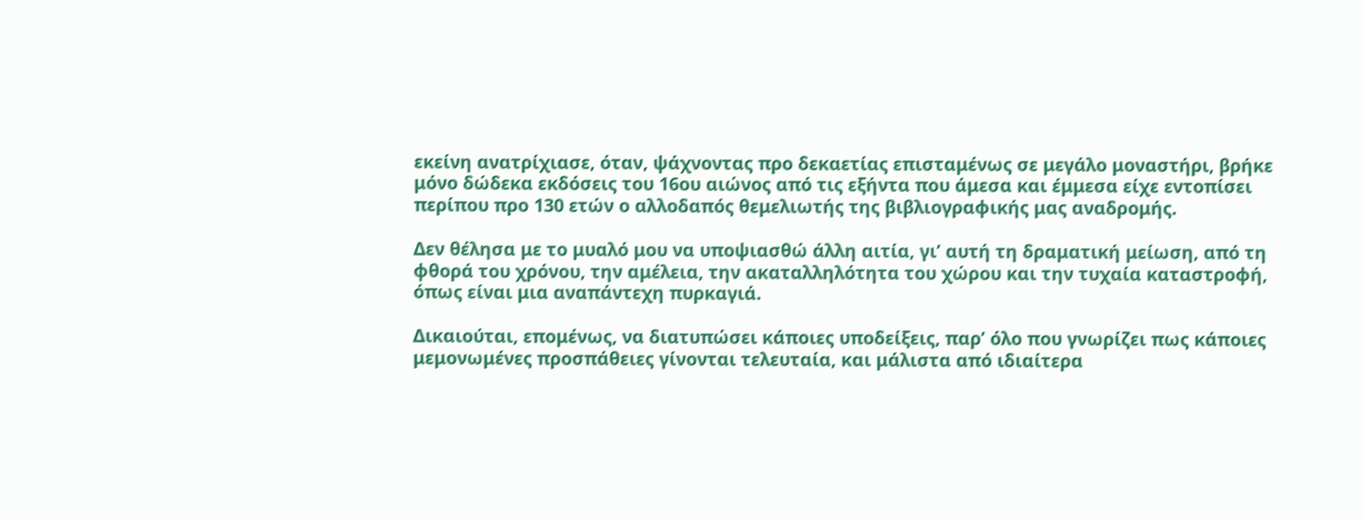εκείνη ανατρίχιασε, όταν, ψάχνοντας προ δεκαετίας επισταμένως σε μεγάλο μοναστήρι, βρήκε μόνο δώδεκα εκδόσεις του 16ου αιώνος από τις εξήντα που άμεσα και έμμεσα είχε εντοπίσει περίπου προ 130 ετών ο αλλοδαπός θεμελιωτής της βιβλιογραφικής μας αναδρομής.

Δεν θέλησα με το μυαλό μου να υποψιασθώ άλλη αιτία, γι’ αυτή τη δραματική μείωση, από τη φθορά του χρόνου, την αμέλεια, την ακαταλληλότητα του χώρου και την τυχαία καταστροφή, όπως είναι μια αναπάντεχη πυρκαγιά.

Δικαιούται, επομένως, να διατυπώσει κάποιες υποδείξεις, παρ’ όλο που γνωρίζει πως κάποιες μεμονωμένες προσπάθειες γίνονται τελευταία, και μάλιστα από ιδιαίτερα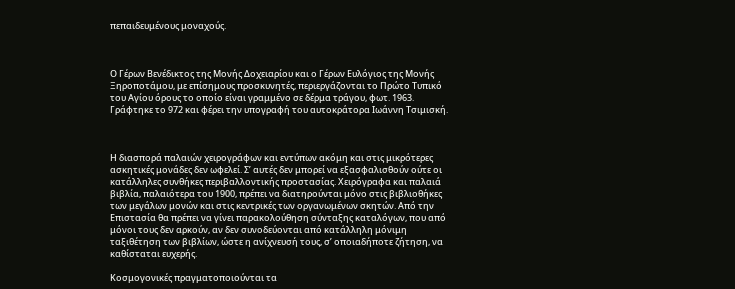πεπαιδευμένους μοναχούς.



Ο Γέρων Βενέδικτος της Μονής Δοχειαρίου και ο Γέρων Ευλόγιος της Μονής Ξηροποτάμου, με επίσημους προσκυνητές, περιεργάζονται το Πρώτο Τυπικό του Αγίου όρους το οποίο είναι γραμμένο σε δέρμα τράγου, φωτ. 1963. Γράφτηκε το 972 και φέρει την υπογραφή του αυτοκράτορα Ιωάννη Τσιμισκή.



Η διασπορά παλαιών χειρογράφων και εντύπων ακόμη και στις μικρότερες ασκητικές μονάδες δεν ωφελεί. Σ’ αυτές δεν μπορεί να εξασφαλισθούν ούτε οι κατάλληλες συνθήκες περιβαλλοντικής προστασίας. Χειρόγραφα και παλαιά βιβλία, παλαιότερα του 1900, πρέπει να διατηρούνται μόνο στις βιβλιοθήκες των μεγάλων μονών και στις κεντρικές των οργανωμένων σκητών. Από την Επιστασία θα πρέπει να γίνει παρακολούθηση σύνταξης καταλόγων, που από μόνοι τους δεν αρκούν, αν δεν συνοδεύονται από κατάλληλη μόνιμη ταξιθέτηση των βιβλίων, ώστε η ανίχνευσή τους, σ’ οποιαδήποτε ζήτηση, να καθίσταται ευχερής.

Κοσμογονικές πραγματοποιούνται τα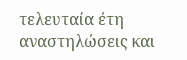τελευταία έτη αναστηλώσεις και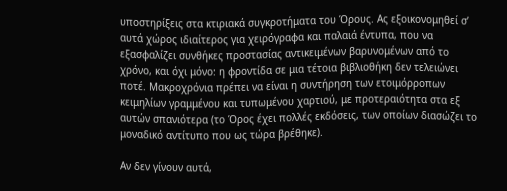υποστηρίξεις στα κτιριακά συγκροτήματα του Όρους. Ας εξοικονομηθεί σ’ αυτά χώρος ιδιαίτερος για χειρόγραφα και παλαιά έντυπα, που να εξασφαλίζει συνθήκες προστασίας αντικειμένων βαρυνομένων από το χρόνο, και όχι μόνο: η φροντίδα σε μια τέτοια βιβλιοθήκη δεν τελειώνει ποτέ. Μακροχρόνια πρέπει να είναι η συντήρηση των ετοιμόρροπων κειμηλίων γραμμένου και τυπωμένου χαρτιού, με προτεραιότητα στα εξ αυτών σπανιότερα (το Όρος έχει πολλές εκδόσεις, των οποίων διασώζει το μοναδικό αντίτυπο που ως τώρα βρέθηκε).

Αν δεν γίνουν αυτά,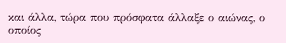και άλλα, τώρα που πρόσφατα άλλαξε ο αιώνας, ο οποίος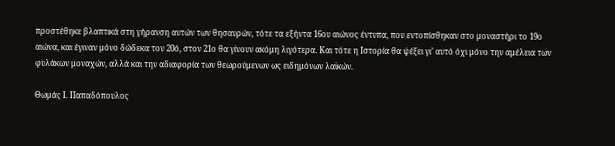προστέθηκε βλαπτικά στη γήρανση αυτών των θησαυρών, τότε τα εξήντα 16ου αιώνος έντυπα, που εντοπίσθηκαν στο μοναστήρι το 19ο αιώνα, και έγιναν μόνο δώδεκα τον 20ό, στον 21ο θα γίνουν ακόμη λιγότερα. Και τότε η Ιστορία θα ψέξει γι’ αυτό όχι μόνο την αμέλεια των φυλάκων μοναχών, αλλά και την αδιαφορία των θεωρούμενων ως ειδημόνων λαϊκών.

Θωμάς Ι. Παπαδόπουλος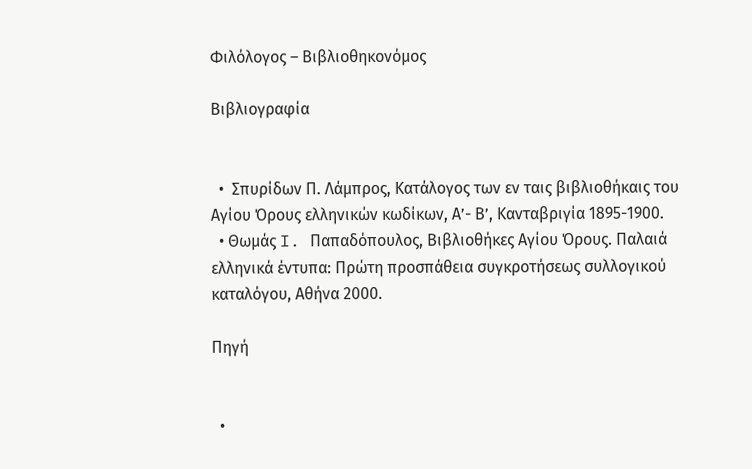Φιλόλογος – Βιβλιοθηκονόμος

Βιβλιογραφία


  •  Σπυρίδων Π. Λάμπρος, Κατάλογος των εν ταις βιβλιοθήκαις του Αγίου Όρους ελληνικών κωδίκων, Α’- Β’, Κανταβριγία 1895-1900.
  • Θωμάς I. Παπαδόπουλος, Βιβλιοθήκες Αγίου Όρους. Παλαιά ελληνικά έντυπα: Πρώτη προσπάθεια συγκροτήσεως συλλογικού καταλόγου, Αθήνα 2000.

Πηγή


  •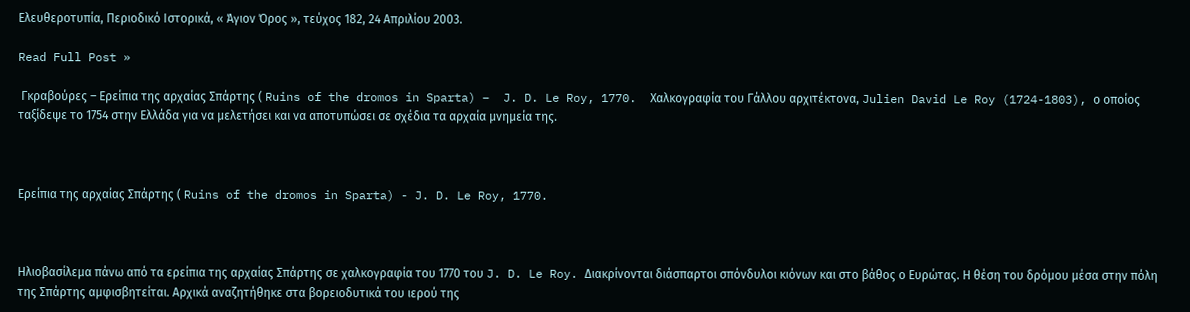Ελευθεροτυπία, Περιοδικό Ιστορικά, « Άγιον Όρος », τεύχος 182, 24 Απριλίου 2003.

Read Full Post »

 Γκραβούρες – Ερείπια της αρχαίας Σπάρτης ( Ruins of the dromos in Sparta) –  J. D. Le Roy, 1770.  Χαλκογραφία του Γάλλου αρχιτέκτονα, Julien David Le Roy (1724-1803), ο οποίος ταξίδεψε το 1754 στην Ελλάδα για να μελετήσει και να αποτυπώσει σε σχέδια τα αρχαία μνημεία της.



Ερείπια της αρχαίας Σπάρτης ( Ruins of the dromos in Sparta) - J. D. Le Roy, 1770.



Ηλιοβασίλεμα πάνω από τα ερείπια της αρχαίας Σπάρτης σε χαλκογραφία του 1770 του J. D. Le Roy. Διακρίνονται διάσπαρτοι σπόνδυλοι κιόνων και στο βάθος ο Ευρώτας. Η θέση του δρόμου μέσα στην πόλη της Σπάρτης αμφισβητείται. Αρχικά αναζητήθηκε στα βορειοδυτικά του ιερού της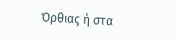Όρθιας ή στα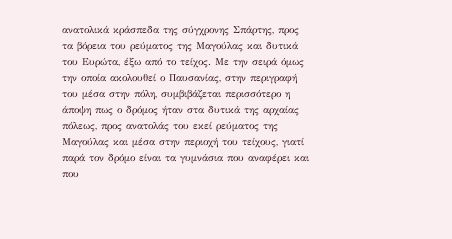ανατολικά κράσπεδα της σύγχρονης Σπάρτης, προς τα βόρεια του ρεύματος της Μαγούλας και δυτικά του Ευρώτα, έξω από το τείχος. Με την σειρά όμως την οποία ακολουθεί ο Παυσανίας, στην περιγραφή του μέσα στην πόλη, συμβιβάζεται περισσότερο η άποψη πως ο δρόμος ήταν στα δυτικά της αρχαίας πόλεως, προς ανατολάς του εκεί ρεύματος της Μαγούλας και μέσα στην περιοχή του τείχους, γιατί παρά τον δρόμο είναι τα γυμνάσια που αναφέρει και που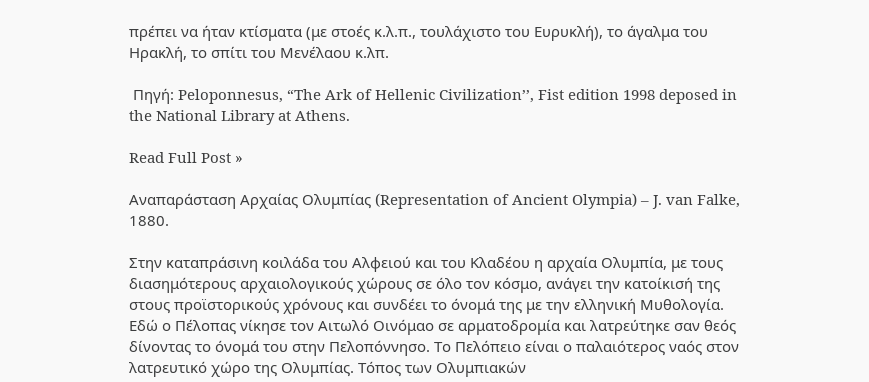πρέπει να ήταν κτίσματα (με στοές κ.λ.π., τουλάχιστο του Ευρυκλή), το άγαλμα του Ηρακλή, το σπίτι του Μενέλαου κ.λπ.

 Πηγή: Peloponnesus, “The Ark of Hellenic Civilization’’, Fist edition 1998 deposed in the National Library at Athens.

Read Full Post »

Αναπαράσταση Αρχαίας Ολυμπίας (Representation of Ancient Olympia) – J. van Falke, 1880.

Στην καταπράσινη κοιλάδα του Αλφειού και του Κλαδέου η αρχαία Ολυμπία, με τους διασημότερους αρχαιολογικούς χώρους σε όλο τον κόσμο, ανάγει την κατοίκισή της στους προϊστορικούς χρόνους και συνδέει το όνομά της με την ελληνική Μυθολογία. Εδώ ο Πέλοπας νίκησε τον Αιτωλό Οινόμαο σε αρματοδρομία και λατρεύτηκε σαν θεός δίνοντας το όνομά του στην Πελοπόννησο. Το Πελόπειο είναι ο παλαιότερος ναός στον λατρευτικό χώρο της Ολυμπίας. Τόπος των Ολυμπιακών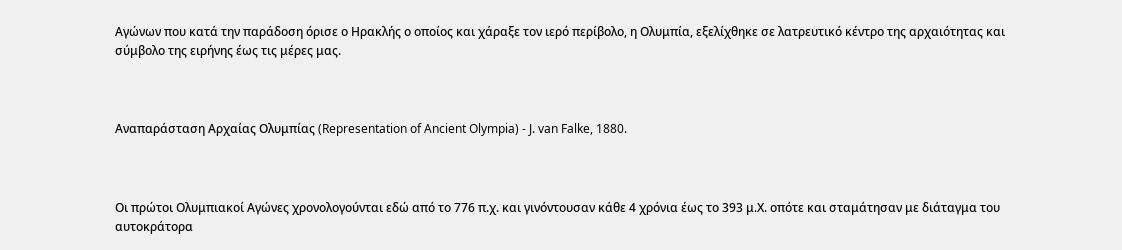Αγώνων που κατά την παράδοση όρισε ο Ηρακλής ο οποίος και χάραξε τον ιερό περίβολο, η Ολυμπία, εξελίχθηκε σε λατρευτικό κέντρο της αρχαιότητας και σύμβολο της ειρήνης έως τις μέρες μας.



Αναπαράσταση Αρχαίας Ολυμπίας (Representation of Ancient Olympia) - J. van Falke, 1880.



Οι πρώτοι Ολυμπιακοί Αγώνες χρονολογούνται εδώ από το 776 π.χ. και γινόντουσαν κάθε 4 χρόνια έως το 393 μ.Χ. οπότε και σταμάτησαν με διάταγμα του αυτοκράτορα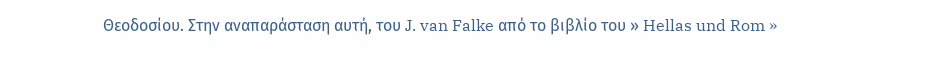Θεοδοσίου. Στην αναπαράσταση αυτή, του J. van Falke από το βιβλίο του » Hellas und Rom »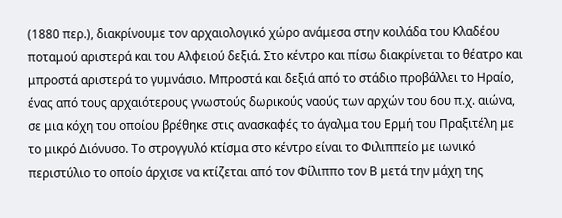(1880 περ.), διακρίνουμε τον αρχαιολογικό χώρο ανάμεσα στην κοιλάδα του Κλαδέου ποταμού αριστερά και του Αλφειού δεξιά. Στο κέντρο και πίσω διακρίνεται το θέατρο και μπροστά αριστερά το γυμνάσιο. Μπροστά και δεξιά από το στάδιο προβάλλει το Ηραίο, ένας από τους αρχαιότερους γνωστούς δωρικούς ναούς των αρχών του 6ου π.χ. αιώνα, σε μια κόχη του οποίου βρέθηκε στις ανασκαφές το άγαλμα του Ερμή του Πραξιτέλη με το μικρό Διόνυσο. Το στρογγυλό κτίσμα στο κέντρο είναι το Φιλιππείο με ιωνικό περιστύλιο το οποίο άρχισε να κτίζεται από τον Φίλιππο τον Β μετά την μάχη της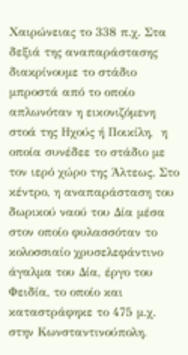Χαιρώνειας το 338 π.χ. Στα δεξιά της αναπαράστασης διακρίνουμε το στάδιο μπροστά από το οποίο απλωνόταν η εικονιζόμενη στοά της Ηχούς ή Ποικίλη,  η οποία συνέδεε το στάδιο με τον ιερό χώρο της Άλτεως. Στο κέντρο, η αναπαράσταση του δωρικού ναού του Δία μέσα στον οποίο φυλασσόταν το κολοσσιαίο χρυσελεφάντινο άγαλμα του Δία, έργο του Φειδία, το οποίο και καταστράφηκε το 475 μ.χ. στην Κωνσταντινούπολη.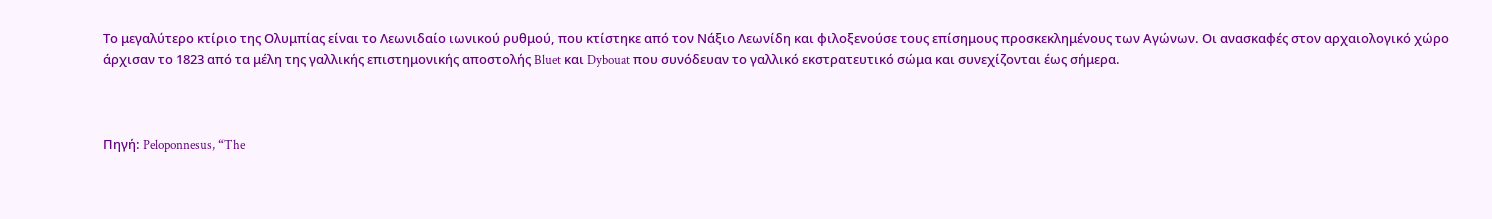Το μεγαλύτερο κτίριο της Ολυμπίας είναι το Λεωνιδαίο ιωνικού ρυθμού, που κτίστηκε από τον Νάξιο Λεωνίδη και φιλοξενούσε τους επίσημους προσκεκλημένους των Αγώνων. Οι ανασκαφές στον αρχαιολογικό χώρο άρχισαν το 1823 από τα μέλη της γαλλικής επιστημονικής αποστολής Bluet και Dybouat που συνόδευαν το γαλλικό εκστρατευτικό σώμα και συνεχίζονται έως σήμερα.



Πηγή: Peloponnesus, “The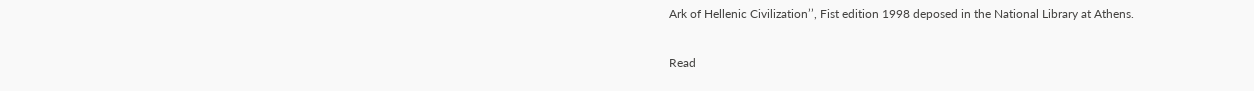Ark of Hellenic Civilization’’, Fist edition 1998 deposed in the National Library at Athens.

Read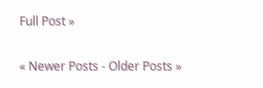Full Post »

« Newer Posts - Older Posts »